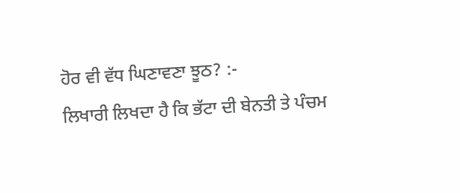ਹੋਰ ਵੀ ਵੱਧ ਘਿਣਾਵਣਾ ਝੂਠ? :-
ਲਿਖਾਰੀ ਲਿਖਦਾ ਹੈ ਕਿ ਭੱਟਾ ਦੀ ਬੇਨਤੀ ਤੇ ਪੰਚਮ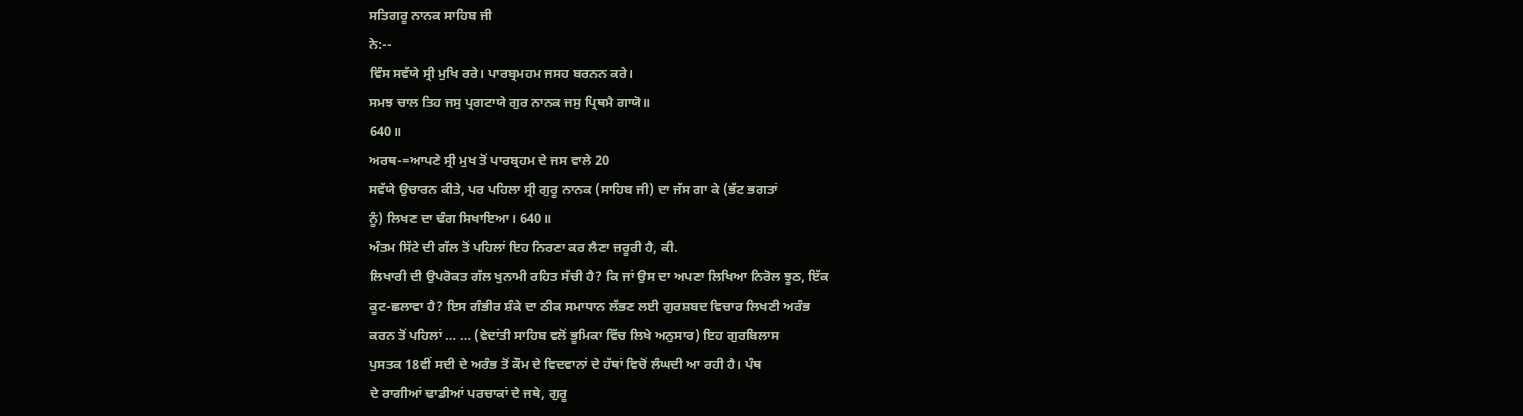ਸਤਿਗਰੂ ਨਾਨਕ ਸਾਹਿਬ ਜੀ
ਨੇ:--
ਵਿੰਸ ਸਵੱਯੇ ਸ੍ਰੀ ਮੁਖਿ ਰਰੇ। ਪਾਰਬ੍ਰਮਹਮ ਜਸਹ ਬਰਨਨ ਕਰੇ।
ਸਮਝ ਚਾਲ ਤਿਹ ਜਸੁ ਪ੍ਰਗਟਾਯੇ ਗੁਰ ਨਾਨਕ ਜਸੁ ਪ੍ਰਿਥਮੈ ਗਾਯੋ॥
640॥
ਅਰਥ-=ਆਪਣੇ ਸ੍ਰੀ ਮੁਖ ਤੋਂ ਪਾਰਬ੍ਰਹਮ ਦੇ ਜਸ ਵਾਲੇ 20
ਸਵੱਯੇ ਉਚਾਰਨ ਕੀਤੇ, ਪਰ ਪਹਿਲਾ ਸ੍ਰੀ ਗੁਰੂ ਨਾਨਕ (ਸਾਹਿਬ ਜੀ) ਦਾ ਜੱਸ ਗਾ ਕੇ (ਭੱਟ ਭਗਤਾਂ
ਨੂੰ) ਲਿਖਣ ਦਾ ਢੰਗ ਸਿਖਾਇਆ। 640॥
ਅੰਤਮ ਸਿੱਟੇ ਦੀ ਗੱਲ ਤੋਂ ਪਹਿਲਾਂ ਇਹ ਨਿਰਣਾ ਕਰ ਲੈਣਾ ਜ਼ਰੂਰੀ ਹੈ, ਕੀ.
ਲਿਖਾਰੀ ਦੀ ਉਪਰੋਕਤ ਗੱਲ ਖੁਨਾਮੀ ਰਹਿਤ ਸੱਚੀ ਹੈ? ਕਿ ਜਾਂ ਉਸ ਦਾ ਅਪਣਾ ਲਿਖਿਆ ਨਿਰੋਲ ਝੂਠ, ਇੱਕ
ਕੂਟ-ਛਲਾਵਾ ਹੈ? ਇਸ ਗੰਭੀਰ ਸ਼ੰਕੇ ਦਾ ਠੀਕ ਸਮਾਧਾਨ ਲੱਭਣ ਲਈ ਗੁਰਸ਼ਬਦ ਵਿਚਾਰ ਲਿਖਣੀ ਅਰੰਭ
ਕਰਨ ਤੋਂ ਪਹਿਲਾਂ … … (ਵੇਦਾਂਤੀ ਸਾਹਿਬ ਵਲੋਂ ਭੂਮਿਕਾ ਵਿੱਚ ਲਿਖੇ ਅਨੁਸਾਰ) ਇਹ ਗੁਰਬਿਲਾਸ
ਪੁਸਤਕ 18ਵੀਂ ਸਦੀ ਦੇ ਅਰੰਭ ਤੋਂ ਕੌਮ ਦੇ ਵਿਦਵਾਨਾਂ ਦੇ ਹੱਥਾਂ ਵਿਚੋਂ ਲੰਘਦੀ ਆ ਰਹੀ ਹੈ। ਪੰਥ
ਦੇ ਰਾਗੀਆਂ ਢਾਡੀਆਂ ਪਰਚਾਕਾਂ ਦੇ ਜਥੇ, ਗੁਰੂ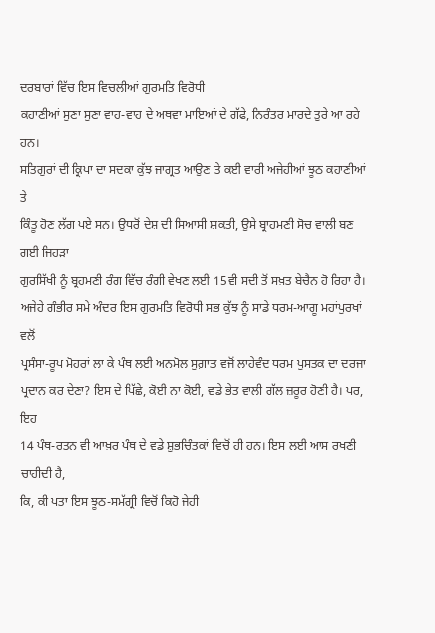ਦਰਬਾਰਾਂ ਵਿੱਚ ਇਸ ਵਿਚਲੀਆਂ ਗੁਰਮਤਿ ਵਿਰੋਧੀ
ਕਹਾਣੀਆਂ ਸੁਣਾ ਸੁਣਾ ਵਾਹ-ਵਾਹ ਦੇ ਅਥਵਾ ਮਾਇਆਂ ਦੇ ਗੱਫੇ, ਨਿਰੰਤਰ ਮਾਰਦੇ ਤੁਰੇ ਆ ਰਹੇ ਹਨ।
ਸਤਿਗੁਰਾਂ ਦੀ ਕ੍ਰਿਪਾ ਦਾ ਸਦਕਾ ਕੁੱਝ ਜਾਗ੍ਰਤ ਆਉਣ ਤੇ ਕਈ ਵਾਰੀ ਅਜੇਹੀਆਂ ਝੂਠ ਕਹਾਣੀਆਂ ਤੇ
ਕਿੰਤੂ ਹੋਣ ਲੱਗ ਪਏ ਸਨ। ਉਧਰੋਂ ਦੇਸ਼ ਦੀ ਸਿਆਸੀ ਸ਼ਕਤੀ, ਉਸੇ ਬ੍ਰਾਹਮਣੀ ਸੋਚ ਵਾਲੀ ਬਣ ਗਈ ਜਿਹੜਾ
ਗੁਰਸਿੱਖੀ ਨੂੰ ਬ੍ਰਹਮਣੀ ਰੰਗ ਵਿੱਚ ਰੰਗੀ ਵੇਖਣ ਲਈ 15ਵੀ ਸਦੀ ਤੋਂ ਸਖ਼ਤ ਬੇਚੈਨ ਹੋ ਰਿਹਾ ਹੈ।
ਅਜੇਹੇ ਗੰਭੀਰ ਸਮੇ ਅੰਦਰ ਇਸ ਗੁਰਮਤਿ ਵਿਰੋਧੀ ਸਭ ਕੁੱਝ ਨੂੰ ਸਾਡੇ ਧਰਮ-ਆਗੂ ਮਹਾਂਪੁਰਖਾਂ ਵਲੋਂ
ਪ੍ਰਸੰਸਾ-ਰੂਪ ਮੋਹਰਾਂ ਲਾ ਕੇ ਪੰਥ ਲਈ ਅਨਮੋਲ ਸੁਗ਼ਾਤ ਵਜੋਂ ਲਾਹੇਵੰਦ ਧਰਮ ਪੁਸਤਕ ਦਾ ਦਰਜਾ
ਪ੍ਰਦਾਨ ਕਰ ਦੇਣਾ? ਇਸ ਦੇ ਪਿੱਛੇ, ਕੋਈ ਨਾ ਕੋਈ, ਵਡੇ ਭੇਤ ਵਾਲੀ ਗੱਲ ਜ਼ਰੂਰ ਹੋਣੀ ਹੈ। ਪਰ, ਇਹ
14 ਪੰਥ-ਰਤਨ ਵੀ ਆਖ਼ਰ ਪੰਥ ਦੇ ਵਡੇ ਸ਼ੁਭਚਿੰਤਕਾਂ ਵਿਚੋਂ ਹੀ ਹਨ। ਇਸ ਲਈ ਆਸ ਰਖਣੀ ਚਾਹੀਦੀ ਹੈ,
ਕਿ, ਕੀ ਪਤਾ ਇਸ ਝੂਠ-ਸਮੱਗ੍ਰੀ ਵਿਚੋਂ ਕਿਹੋ ਜੇਹੀ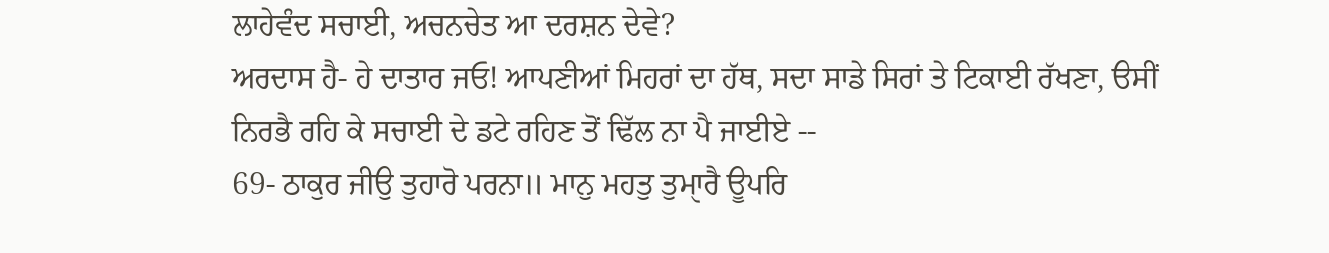ਲਾਹੇਵੰਦ ਸਚਾਈ, ਅਚਨਚੇਤ ਆ ਦਰਸ਼ਨ ਦੇਵੇ?
ਅਰਦਾਸ ਹੈ- ਹੇ ਦਾਤਾਰ ਜਓ! ਆਪਣੀਆਂ ਮਿਹਰਾਂ ਦਾ ਹੱਥ, ਸਦਾ ਸਾਡੇ ਸਿਰਾਂ ਤੇ ਟਿਕਾਈ ਰੱਖਣਾ, ੳਸੀਂ
ਨਿਰਭੈ ਰਹਿ ਕੇ ਸਚਾਈ ਦੇ ਡਟੇ ਰਹਿਣ ਤੋਂ ਢਿੱਲ ਨਾ ਪੈ ਜਾਈਏ --
69- ਠਾਕੁਰ ਜੀਉ ਤੁਹਾਰੋ ਪਰਨਾ॥ ਮਾਨੁ ਮਹਤੁ ਤੁਮਾੑਰੈ ਊਪਰਿ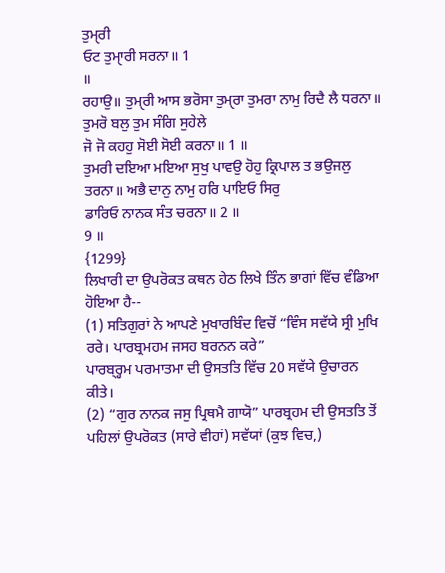ਤੁਮੑਰੀ
ਓਟ ਤੁਮਾੑਰੀ ਸਰਨਾ॥ 1
॥
ਰਹਾਉ॥ ਤੁਮੑਰੀ ਆਸ ਭਰੋਸਾ ਤੁਮੑਰਾ ਤੁਮਰਾ ਨਾਮੁ ਰਿਦੈ ਲੈ ਧਰਨਾ॥ ਤੁਮਰੋ ਬਲੁ ਤੁਮ ਸੰਗਿ ਸੁਹੇਲੇ
ਜੋ ਜੋ ਕਹਹੁ ਸੋਈ ਸੋਈ ਕਰਨਾ॥ 1 ॥
ਤੁਮਰੀ ਦਇਆ ਮਇਆ ਸੁਖੁ ਪਾਵਉ ਹੋਹੁ ਕ੍ਰਿਪਾਲ ਤ ਭਉਜਲੁ ਤਰਨਾ॥ ਅਭੈ ਦਾਨੁ ਨਾਮੁ ਹਰਿ ਪਾਇਓ ਸਿਰੁ
ਡਾਰਿਓ ਨਾਨਕ ਸੰਤ ਚਰਨਾ॥ 2 ॥
9 ॥
{1299}
ਲਿਖਾਰੀ ਦਾ ਉਪਰੋਕਤ ਕਥਨ ਹੇਠ ਲਿਖੇ ਤਿੰਨ ਭਾਗਾਂ ਵਿੱਚ ਵੰਡਿਆ
ਹੋਇਆ ਹੈ--
(1) ਸਤਿਗੁਰਾਂ ਨੇ ਆਪਣੇ ਮੁਖਾਰਬਿੰਦ ਵਿਚੋਂ “ਵਿੰਸ ਸਵੱਯੇ ਸ੍ਰੀ ਮੁਖਿ
ਰਰੇ। ਪਾਰਬ੍ਰਮਹਮ ਜਸਹ ਬਰਨਨ ਕਰੇ”
ਪਾਰਬ੍ਰ੍ਹਮ ਪਰਮਾਤਮਾ ਦੀ ਉਸਤਤਿ ਵਿੱਚ 20 ਸਵੱਯੇ ਉਚਾਰਨ ਕੀਤੇ।
(2) “ਗੁਰ ਨਾਨਕ ਜਸੁ ਪ੍ਰਿਥਮੈ ਗਾਯੋ” ਪਾਰਬ੍ਰਹਮ ਦੀ ਉਸਤਤਿ ਤੋਂ
ਪਹਿਲਾਂ ਉਪਰੋਕਤ (ਸਾਰੇ ਵੀਹਾਂ) ਸਵੱਯਾਂ (ਕੁਝ ਵਿਚ,)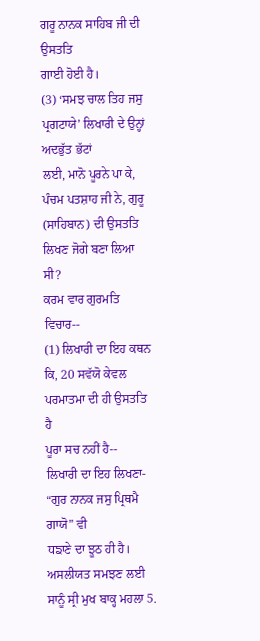ਗਰੂ ਨਾਨਕ ਸਾਹਿਬ ਜੀ ਦੀ ਉਸਤਤਿ
ਗਾਈ ਹੋਈ ਹੈ।
(3) ‘ਸਮਝ ਚਾਲ ਤਿਹ ਜਸੁ ਪ੍ਰਗਟਾਯੇ’ ਲਿਖਾਰੀ ਦੇ ਉਨ੍ਹਾਂ ਅਦਭੁੱਤ ਭੱਟਾਂ
ਲਈ, ਮਾਨੋ ਪੂਰਨੇ ਪਾ ਕੇ, ਪੰਚਮ ਪਤਸ਼ਾਹ ਜੀ ਨੇ, ਗੁਰੂ (ਸਾਹਿਬਾਨ) ਦੀ ਉਸਤਤਿ
ਲਿਖਣ ਜੋਗੇ ਬਣਾ ਲਿਆ ਸੀ?
ਕਰਮ ਵਾਰ ਗੁਰਮਤਿ ਵਿਚਾਰ--
(1) ਲਿਖਾਰੀ ਦਾ ਇਹ ਕਥਨ ਕਿ, 20 ਸਵੱਯੋ ਕੇਵਲ ਪਰਮਾਤਮਾ ਦੀ ਹੀ ਉਸਤਤਿ ਹੈ
ਪੂਰਾ ਸਚ ਨਹੀਂ ਹੈ--
ਲਿਖਾਰੀ ਦਾ ਇਹ ਲਿਖਣਾ- “ਗੁਰ ਨਾਨਕ ਜਸੁ ਪ੍ਰਿਥਮੈ ਗਾਯੋ” ਵੀ
ਧਙਾਣੇ ਦਾ ਝੂਠ ਹੀ ਹੈ। ਅਸਲੀਯਤ ਸਮਝਣ ਲਈ ਸਾਨੂੰ ਸ੍ਰੀ ਮੁਖ ਬਾਕ੍ਹ ਮਹਲਾ 5.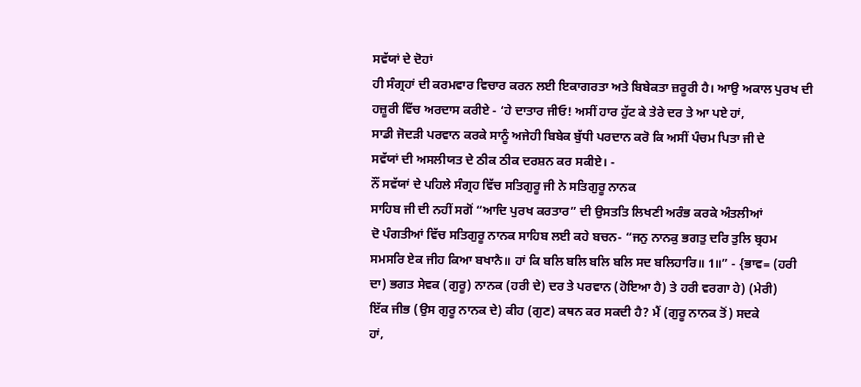ਸਵੱਯਾਂ ਦੇ ਦੋਹਾਂ
ਹੀ ਸੰਗ੍ਰਹਾਂ ਦੀ ਕਰਮਵਾਰ ਵਿਚਾਰ ਕਰਨ ਲਈ ਇਕਾਗਰਤਾ ਅਤੇ ਬਿਬੇਕਤਾ ਜ਼ਰੂਰੀ ਹੈ। ਆਉ ਅਕਾਲ ਪੁਰਖ ਦੀ
ਹਜ਼ੂਰੀ ਵਿੱਚ ਅਰਦਾਸ ਕਰੀਏ - ‘ਹੇ ਦਾਤਾਰ ਜੀਓ! ਅਸੀਂ ਹਾਰ ਹੁੱਟ ਕੇ ਤੇਰੇ ਦਰ ਤੇ ਆ ਪਏ ਹਾਂ,
ਸਾਡੀ ਜੋਦੜੀ ਪਰਵਾਨ ਕਰਕੇ ਸਾਨੂੰ ਅਜੇਹੀ ਬਿਬੇਕ ਬੁੱਧੀ ਪਰਦਾਨ ਕਰੋ ਕਿ ਅਸੀਂ ਪੰਚਮ ਪਿਤਾ ਜੀ ਦੇ
ਸਵੱਯਾਂ ਦੀ ਅਸਲੀਯਤ ਦੇ ਠੀਕ ਠੀਕ ਦਰਸ਼ਨ ਕਰ ਸਕੀਏ। -
ਨੌਂ ਸਵੱਯਾਂ ਦੇ ਪਹਿਲੇ ਸੰਗ੍ਰਹ ਵਿੱਚ ਸਤਿਗੁਰੂ ਜੀ ਨੇ ਸਤਿਗੁਰੂ ਨਾਨਕ
ਸਾਹਿਬ ਜੀ ਦੀ ਨਹੀਂ ਸਗੋਂ “ਆਦਿ ਪੁਰਖ ਕਰਤਾਰ” ਦੀ ਉਸਤਤਿ ਲਿਖਣੀ ਅਰੰਭ ਕਰਕੇ ਅੰਤਲੀਆਂ
ਦੋ ਪੰਗਤੀਆਂ ਵਿੱਚ ਸਤਿਗੁਰੂ ਨਾਨਕ ਸਾਹਿਬ ਲਈ ਕਹੇ ਬਚਨ- “ਜਨੁ ਨਾਨਕੁ ਭਗਤੁ ਦਰਿ ਤੁਲਿ ਬ੍ਰਹਮ
ਸਮਸਰਿ ਏਕ ਜੀਹ ਕਿਆ ਬਖਾਨੈ॥ ਹਾਂ ਕਿ ਬਲਿ ਬਲਿ ਬਲਿ ਬਲਿ ਸਦ ਬਲਿਹਾਰਿ॥ 1॥” - {ਭਾਵ= (ਹਰੀ
ਦਾ) ਭਗਤ ਸੇਵਕ (ਗੁਰੂ) ਨਾਨਕ (ਹਰੀ ਦੇ) ਦਰ ਤੇ ਪਰਵਾਨ (ਹੋਇਆ ਹੈ) ਤੇ ਹਰੀ ਵਰਗਾ ਹੇ) (ਮੇਰੀ)
ਇੱਕ ਜੀਭ (ਉਸ ਗੁਰੂ ਨਾਨਕ ਦੇ) ਕੀਹ (ਗੁਣ) ਕਥਨ ਕਰ ਸਕਦੀ ਹੈ? ਮੈਂ (ਗੁਰੂ ਨਾਨਕ ਤੋਂ) ਸਦਕੇ
ਹਾਂ,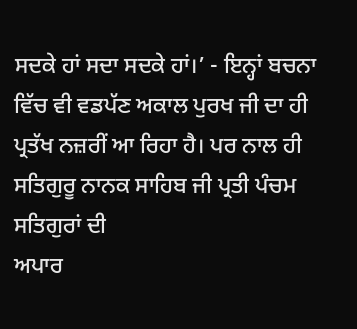ਸਦਕੇ ਹਾਂ ਸਦਾ ਸਦਕੇ ਹਾਂ।’ - ਇਨ੍ਹਾਂ ਬਚਨਾ ਵਿੱਚ ਵੀ ਵਡਪੱਣ ਅਕਾਲ ਪੁਰਖ ਜੀ ਦਾ ਹੀ
ਪ੍ਰਤੱਖ ਨਜ਼ਰੀਂ ਆ ਰਿਹਾ ਹੈ। ਪਰ ਨਾਲ ਹੀ ਸਤਿਗੁਰੂ ਨਾਨਕ ਸਾਹਿਬ ਜੀ ਪ੍ਰਤੀ ਪੰਚਮ ਸਤਿਗੁਰਾਂ ਦੀ
ਅਪਾਰ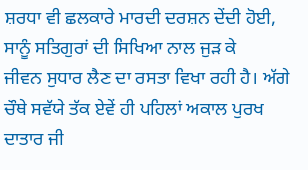ਸ਼ਰਧਾ ਵੀ ਛਲਕਾਰੇ ਮਾਰਦੀ ਦਰਸ਼ਨ ਦੇਂਦੀ ਹੋਈ, ਸਾਨੂੰ ਸਤਿਗੁਰਾਂ ਦੀ ਸਿਖਿਆ ਨਾਲ ਜੁੜ ਕੇ
ਜੀਵਨ ਸੁਧਾਰ ਲੈਣ ਦਾ ਰਸਤਾ ਵਿਖਾ ਰਹੀ ਹੈ। ਅੱਗੇ ਚੌਥੇ ਸਵੱਯੇ ਤੱਕ ਏਵੇਂ ਹੀ ਪਹਿਲਾਂ ਅਕਾਲ ਪੁਰਖ
ਦਾਤਾਰ ਜੀ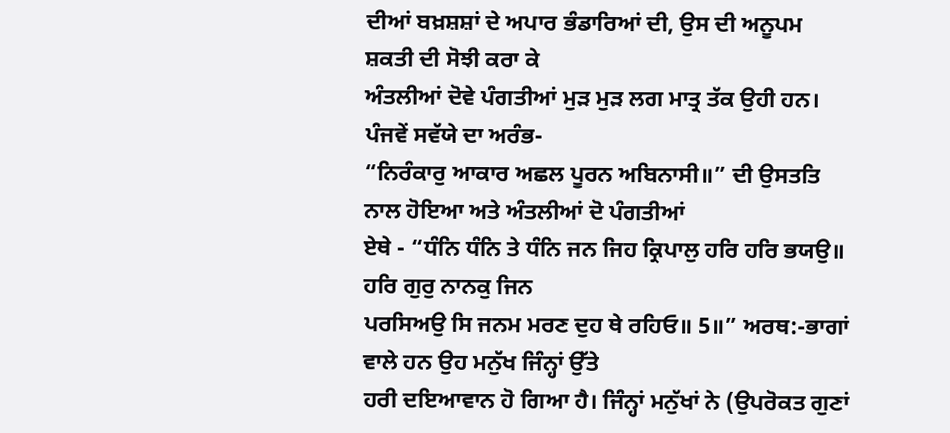ਦੀਆਂ ਬਖ਼ਸ਼ਸ਼ਾਂ ਦੇ ਅਪਾਰ ਭੰਡਾਰਿਆਂ ਦੀ, ਉਸ ਦੀ ਅਨੂਪਮ ਸ਼ਕਤੀ ਦੀ ਸੋਝੀ ਕਰਾ ਕੇ
ਅੰਤਲੀਆਂ ਦੋਵੇ ਪੰਗਤੀਆਂ ਮੁੜ ਮੁੜ ਲਗ ਮਾਤ੍ਰ ਤੱਕ ਉਹੀ ਹਨ। ਪੰਜਵੇਂ ਸਵੱਯੇ ਦਾ ਅਰੰਭ-
“ਨਿਰੰਕਾਰੁ ਆਕਾਰ ਅਛਲ ਪੂਰਨ ਅਬਿਨਾਸੀ॥” ਦੀ ਉਸਤਤਿ ਨਾਲ ਹੋਇਆ ਅਤੇ ਅੰਤਲੀਆਂ ਦੋ ਪੰਗਤੀਆਂ
ਏਥੇ - “ਧੰਨਿ ਧੰਨਿ ਤੇ ਧੰਨਿ ਜਨ ਜਿਹ ਕ੍ਰਿਪਾਲੁ ਹਰਿ ਹਰਿ ਭਯਉ॥ ਹਰਿ ਗੁਰੁ ਨਾਨਕੁ ਜਿਨ
ਪਰਸਿਅਉ ਸਿ ਜਨਮ ਮਰਣ ਦੁਹ ਥੇ ਰਹਿਓ॥ 5॥” ਅਰਥ:-ਭਾਗਾਂ ਵਾਲੇ ਹਨ ਉਹ ਮਨੁੱਖ ਜਿੰਨ੍ਹਾਂ ਉੱਤੇ
ਹਰੀ ਦਇਆਵਾਨ ਹੋ ਗਿਆ ਹੈ। ਜਿੰਨ੍ਹਾਂ ਮਨੁੱਖਾਂ ਨੇ (ਉਪਰੋਕਤ ਗੁਣਾਂ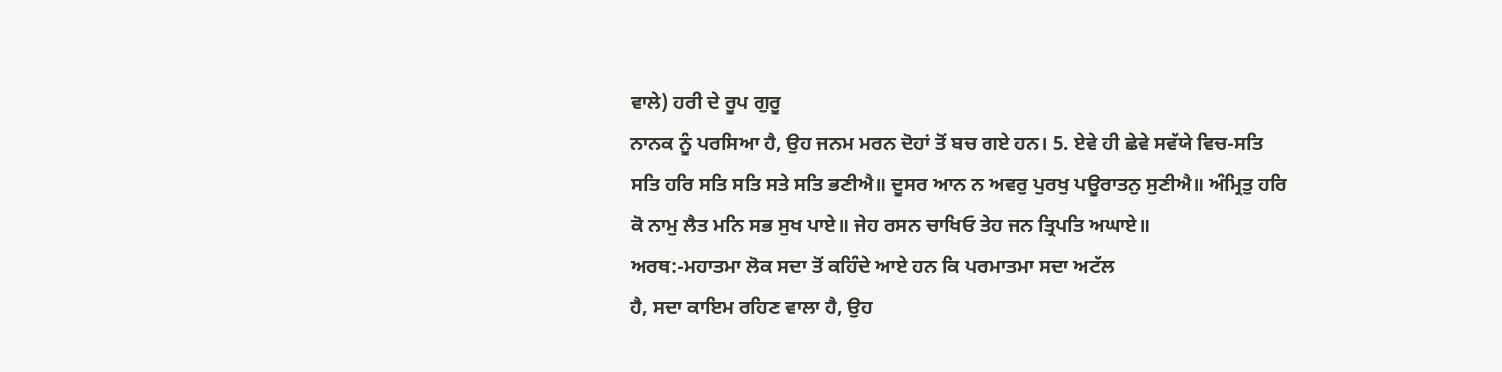ਵਾਲੇ) ਹਰੀ ਦੇ ਰੂਪ ਗੁਰੂ
ਨਾਨਕ ਨੂੰ ਪਰਸਿਆ ਹੈ, ਉਹ ਜਨਮ ਮਰਨ ਦੋਹਾਂ ਤੋਂ ਬਚ ਗਏ ਹਨ। 5. ਏਵੇ ਹੀ ਛੇਵੇ ਸਵੱਯੇ ਵਿਚ-ਸਤਿ
ਸਤਿ ਹਰਿ ਸਤਿ ਸਤਿ ਸਤੇ ਸਤਿ ਭਣੀਐ॥ ਦੂਸਰ ਆਨ ਨ ਅਵਰੁ ਪੁਰਖੁ ਪਊਰਾਤਨੁ ਸੁਣੀਐ॥ ਅੰਮ੍ਰਿਤੁ ਹਰਿ
ਕੋ ਨਾਮੁ ਲੈਤ ਮਨਿ ਸਭ ਸੁਖ ਪਾਏ॥ ਜੇਹ ਰਸਨ ਚਾਖਿਓ ਤੇਹ ਜਨ ਤ੍ਰਿਪਤਿ ਅਘਾਏ॥
ਅਰਥ:-ਮਹਾਤਮਾ ਲੋਕ ਸਦਾ ਤੋਂ ਕਹਿੰਦੇ ਆਏ ਹਨ ਕਿ ਪਰਮਾਤਮਾ ਸਦਾ ਅਟੱਲ
ਹੈ, ਸਦਾ ਕਾਇਮ ਰਹਿਣ ਵਾਲਾ ਹੈ, ਉਹ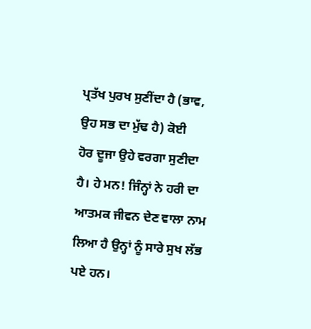ਪ੍ਰਤੱਖ ਪੁਰਖ ਸੁਣੀਂਦਾ ਹੈ (ਭਾਵ, ਉਹ ਸਭ ਦਾ ਮੁੱਢ ਹੈ) ਕੋਈ
ਹੋਰ ਦੂਜਾ ਉਹੇ ਵਰਗਾ ਸੁਣੀਦਾ ਹੈ। ਹੇ ਮਨ! ਜਿੰਨ੍ਹਾਂ ਨੇ ਹਰੀ ਦਾ ਆਤਮਕ ਜੀਵਨ ਦੇਣ ਵਾਲਾ ਨਾਮ
ਲਿਆ ਹੈ ਉਨ੍ਹਾਂ ਨੂੰ ਸਾਰੇ ਸੁਖ ਲੱਭ ਪਏ ਹਨ।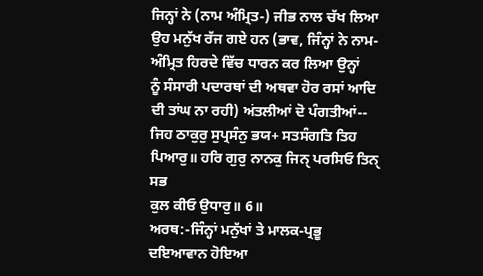ਜਿਨ੍ਹਾਂ ਨੇ (ਨਾਮ ਅੰਮ੍ਰਿਤ-) ਜੀਭ ਨਾਲ ਚੱਖ ਲਿਆ
ਉਹ ਮਨੁੱਖ ਰੱਜ ਗਏ ਹਨ (ਭਾਵ, ਜਿੰਨ੍ਹਾਂ ਨੇ ਨਾਮ-ਅੰਮ੍ਰਿਤ ਹਿਰਦੇ ਵਿੱਚ ਧਾਰਨ ਕਰ ਲਿਆ ਉਨ੍ਹਾਂ
ਨੂੰ ਸੰਸਾਰੀ ਪਦਾਰਥਾਂ ਦੀ ਅਥਵਾ ਹੋਰ ਰਸਾਂ ਆਦਿ ਦੀ ਤਾਂਘ ਨਾ ਰਹੀ) ਅਂਤਲੀਆਂ ਦੋ ਪੰਗਤੀਆਂ--
ਜਿਹ ਠਾਕੁਰੁ ਸੁਪ੍ਰਸੰਨੁ ਭਯ+ ਸਤਸੰਗਤਿ ਤਿਹ ਪਿਆਰੁ॥ ਹਰਿ ਗੁਰੁ ਨਾਨਕੁ ਜਿਨੑ ਪਰਸਿਓ ਤਿਨੑ ਸਭ
ਕੁਲ ਕੀਓ ਉਧਾਰੁ॥ 6॥
ਅਰਥ:-ਜਿੰਨ੍ਹਾਂ ਮਨੁੱਖਾਂ ਤੇ ਮਾਲਕ-ਪ੍ਰਭੂ ਦਇਆਵਾਨ ਹੋਇਆ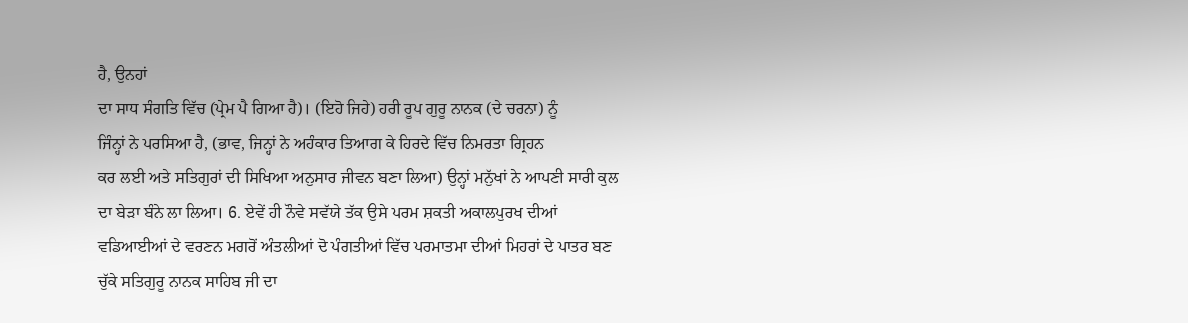ਹੈ, ਉਨਹਾਂ
ਦਾ ਸਾਧ ਸੰਗਤਿ ਵਿੱਚ (ਪ੍ਰੇਮ ਪੈ ਗਿਆ ਹੈ)। (ਇਹੋ ਜਿਹੇ) ਹਰੀ ਰੂਪ ਗੁਰੂ ਨਾਨਕ (ਦੇ ਚਰਨਾ) ਨੂੰ
ਜਿੰਨ੍ਹਾਂ ਨੇ ਪਰਸਿਆ ਹੈ, (ਭਾਵ, ਜਿਨ੍ਹਾਂ ਨੇ ਅਹੰਕਾਰ ਤਿਆਗ ਕੇ ਹਿਰਦੇ ਵਿੱਚ ਨਿਮਰਤਾ ਗ੍ਰਿਹਨ
ਕਰ ਲਈ ਅਤੇ ਸਤਿਗੁਰਾਂ ਦੀ ਸਿਖਿਆ ਅਨੁਸਾਰ ਜੀਵਨ ਬਣਾ ਲਿਆ) ਉਨ੍ਹਾਂ ਮਨੁੱਖਾਂ ਨੇ ਆਪਣੀ ਸਾਰੀ ਕੁਲ
ਦਾ ਬੇੜਾ ਬੰਨੇ ਲਾ ਲਿਆ। 6. ਏਵੇਂ ਹੀ ਨੌਵੇ ਸਵੱਯੇ ਤੱਕ ਉਸੇ ਪਰਮ ਸ਼ਕਤੀ ਅਕਾਲਪੁਰਖ ਦੀਆਂ
ਵਡਿਆਈਆਂ ਦੇ ਵਰਣਨ ਮਗਰੋਂ ਅੰਤਲੀਆਂ ਦੋ ਪੰਗਤੀਆਂ ਵਿੱਚ ਪਰਮਾਤਮਾ ਦੀਆਂ ਮਿਹਰਾਂ ਦੇ ਪਾਤਰ ਬਣ
ਚੁੱਕੇ ਸਤਿਗੁਰੂ ਨਾਨਕ ਸਾਹਿਬ ਜੀ ਦਾ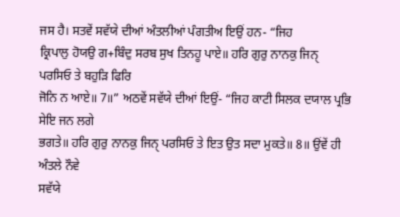ਜਸ ਹੈ। ਸਤਵੇਂ ਸਵੱਯੇ ਦੀਆਂ ਅੰਤਲੀਆਂ ਪੰਗਤੀਅ ਇਉਂ ਹਨ- “ਜਿਹ
ਕ੍ਰਿਪਾਲੁ ਹੋਯਉ ਗ+ਬਿੰਦੁ ਸਰਬ ਸੁਖ ਤਿਨਹੂ ਪਾਏ॥ ਹਰਿ ਗੁਰੁ ਨਾਨਕੁ ਜਿਨੑ ਪਰਸਿਓ ਤੇ ਬਹੁੜਿ ਫਿਰਿ
ਜੋਨਿ ਨ ਆਏ॥ 7॥” ਅਠਵੇਂ ਸਵੱਯੇ ਦੀਆਂ ਇਉਂ- “ਜਿਹ ਕਾਟੀ ਸਿਲਕ ਦਯਾਲ ਪ੍ਰਭਿ ਸੇਇ ਜਨ ਲਗੇ
ਭਗਤੇ॥ ਹਰਿ ਗੁਰੁ ਨਾਨਕੁ ਜਿਨੑ ਪਰਸਿਓ ਤੇ ਇਤ ਉਤ ਸਦਾ ਮੁਕਤੇ॥ 8॥ ਉਂਵੇਂ ਹੀ ਅੰਤਲੇ ਨੌਵੇ
ਸਵੱਯੇ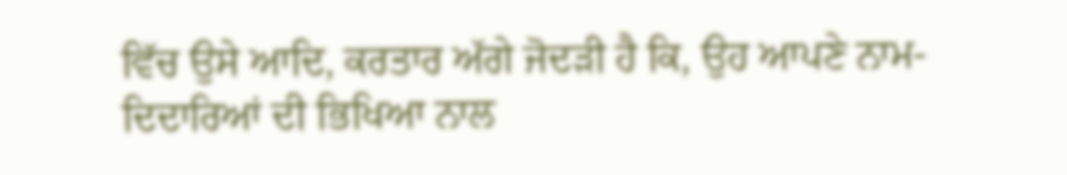ਵਿੱਚ ਉਸੇ ਆਦਿ, ਕਰਤਾਰ ਅੱਗੇ ਜੋਦੜੀ ਹੈ ਕਿ, ਉਹ ਆਪਣੇ ਨਾਮ-ਦਿਦਾਰਿਆਂ ਦੀ ਭਿਖਿਆ ਨਾਲ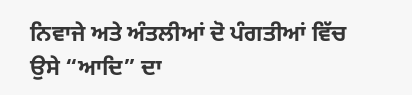ਨਿਵਾਜੇ ਅਤੇ ਅੰਤਲੀਆਂ ਦੋ ਪੰਗਤੀਆਂ ਵਿੱਚ ਉਸੇ “ਆਦਿ” ਦਾ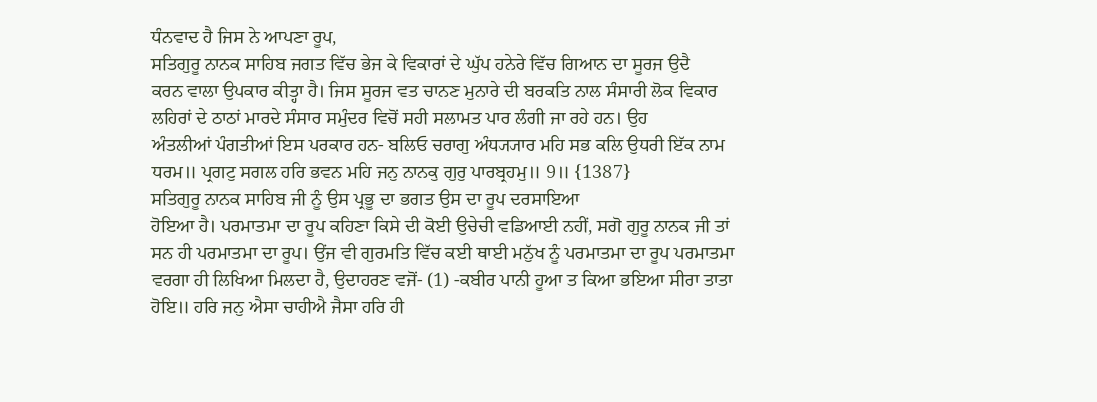ਧੰਨਵਾਦ ਹੈ ਜਿਸ ਨੇ ਆਪਣਾ ਰੂਪ,
ਸਤਿਗੁਰੂ ਨਾਨਕ ਸਾਹਿਬ ਜਗਤ ਵਿੱਚ ਭੇਜ ਕੇ ਵਿਕਾਰਾਂ ਦੇ ਘੁੱਪ ਹਨੇਰੇ ਵਿੱਚ ਗਿਆਨ ਦਾ ਸੂਰਜ ਉਦੈ
ਕਰਨ ਵਾਲਾ ਉਪਕਾਰ ਕੀਤ੍ਹਾ ਹੈ। ਜਿਸ ਸੂਰਜ ਵਤ ਚਾਨਣ ਮੁਨਾਰੇ ਦੀ ਬਰਕਤਿ ਨਾਲ ਸੰਸਾਰੀ ਲੋਕ ਵਿਕਾਰ
ਲਹਿਰਾਂ ਦੇ ਠਾਠਾਂ ਮਾਰਦੇ ਸੰਸਾਰ ਸਮੁੰਦਰ ਵਿਚੋਂ ਸਹੀ ਸਲਾਮਤ ਪਾਰ ਲੰਗੀ ਜਾ ਰਹੇ ਹਨ। ਉਹ
ਅੰਤਲੀਆਂ ਪੰਗਤੀਆਂ ਇਸ ਪਰਕਾਰ ਹਨ- ਬਲਿਓ ਚਰਾਗੁ ਅੰਧ੍ਯ੍ਯਾਰ ਮਹਿ ਸਭ ਕਲਿ ਉਧਰੀ ਇੱਕ ਨਾਮ
ਧਰਮ॥ ਪ੍ਰਗਟੁ ਸਗਲ ਹਰਿ ਭਵਨ ਮਹਿ ਜਨੁ ਨਾਨਕੁ ਗੁਰੁ ਪਾਰਬ੍ਰਹਮੁ॥ 9॥ {1387}
ਸਤਿਗੁਰੂ ਨਾਨਕ ਸਾਹਿਬ ਜੀ ਨੂੰ ਉਸ ਪ੍ਰਭੂ ਦਾ ਭਗਤ ਉਸ ਦਾ ਰੂਪ ਦਰਸਾਇਆ
ਹੋਇਆ ਹੈ। ਪਰਮਾਤਮਾ ਦਾ ਰੂਪ ਕਹਿਣਾ ਕਿਸੇ ਦੀ ਕੋਈ ਉਚੇਚੀ ਵਡਿਆਈ ਨਹੀਂ, ਸਗੋ ਗੁਰੂ ਨਾਨਕ ਜੀ ਤਾਂ
ਸਨ ਹੀ ਪਰਮਾਤਮਾ ਦਾ ਰੂਪ। ਉਂਜ ਵੀ ਗੁਰਮਤਿ ਵਿੱਚ ਕਈ ਥਾਈ ਮਨੁੱਖ ਨੂੰ ਪਰਮਾਤਮਾ ਦਾ ਰੂਪ ਪਰਮਾਤਮਾ
ਵਰਗਾ ਹੀ ਲਿਖਿਆ ਮਿਲਦਾ ਹੈ, ਉਦਾਹਰਣ ਵਜੋਂ- (1) -ਕਬੀਰ ਪਾਨੀ ਹੂਆ ਤ ਕਿਆ ਭਇਆ ਸੀਰਾ ਤਾਤਾ
ਹੋਇ॥ ਹਰਿ ਜਨੁ ਐਸਾ ਚਾਹੀਐ ਜੈਸਾ ਹਰਿ ਹੀ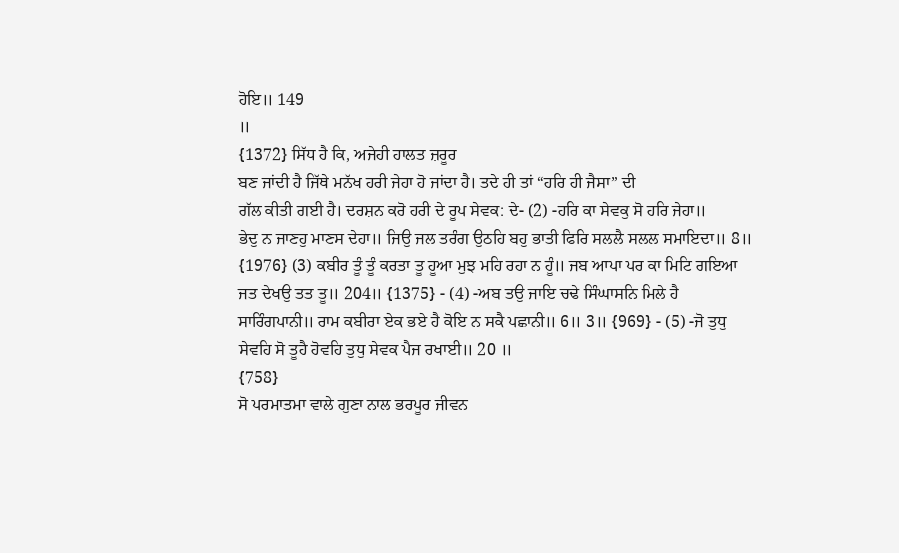ਹੋਇ॥ 149
॥
{1372} ਸਿੱਧ ਹੈ ਕਿ, ਅਜੇਹੀ ਹਾਲਤ ਜ਼ਰੂਰ
ਬਣ ਜਾਂਦੀ ਹੈ ਜਿੱਥੇ ਮਨੱਖ ਹਰੀ ਜੇਹਾ ਹੋ ਜਾਂਦਾ ਹੈ। ਤਦੇ ਹੀ ਤਾਂ “ਹਰਿ ਹੀ ਜੈਸਾ” ਦੀ
ਗੱਲ ਕੀਤੀ ਗਈ ਹੈ। ਦਰਸ਼ਨ ਕਰੋ ਹਰੀ ਦੇ ਰੂਪ ਸੇਵਕ: ਦੇ- (2) -ਹਰਿ ਕਾ ਸੇਵਕੁ ਸੋ ਹਰਿ ਜੇਹਾ॥
ਭੇਦੁ ਨ ਜਾਣਹੁ ਮਾਣਸ ਦੇਹਾ॥ ਜਿਉ ਜਲ ਤਰੰਗ ਉਠਹਿ ਬਹੁ ਭਾਤੀ ਫਿਰਿ ਸਲਲੈ ਸਲਲ ਸਮਾਇਦਾ॥ 8॥
{1976} (3) ਕਬੀਰ ਤੂੰ ਤੂੰ ਕਰਤਾ ਤੂ ਹੂਆ ਮੁਝ ਮਹਿ ਰਹਾ ਨ ਹੂੰ॥ ਜਬ ਆਪਾ ਪਰ ਕਾ ਮਿਟਿ ਗਇਆ
ਜਤ ਦੇਖਉ ਤਤ ਤੂ॥ 204॥ {1375} - (4) -ਅਬ ਤਉ ਜਾਇ ਚਢੇ ਸਿੰਘਾਸਨਿ ਮਿਲੇ ਹੈ
ਸਾਰਿੰਗਪਾਨੀ॥ ਰਾਮ ਕਬੀਰਾ ਏਕ ਭਏ ਹੈ ਕੋਇ ਨ ਸਕੈ ਪਛਾਨੀ॥ 6॥ 3॥ {969} - (5) -ਜੋ ਤੁਧੁ
ਸੇਵਹਿ ਸੋ ਤੂਹੈ ਹੋਵਹਿ ਤੁਧੁ ਸੇਵਕ ਪੈਜ ਰਖਾਈ॥ 20 ॥
{758}
ਸੋ ਪਰਮਾਤਮਾ ਵਾਲੇ ਗੁਣਾ ਨਾਲ ਭਰਪੂਰ ਜੀਵਨ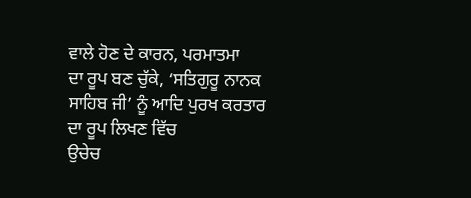ਵਾਲੇ ਹੋਣ ਦੇ ਕਾਰਨ, ਪਰਮਾਤਮਾ
ਦਾ ਰੂਪ ਬਣ ਚੁੱਕੇ, ‘ਸਤਿਗੁਰੂ ਨਾਨਕ ਸਾਹਿਬ ਜੀ’ ਨੂੰ ਆਦਿ ਪੁਰਖ ਕਰਤਾਰ ਦਾ ਰੂਪ ਲਿਖਣ ਵਿੱਚ
ਉਚੇਚ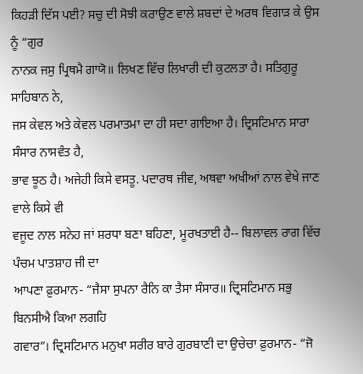ਕਿਹੜੀ ਦਿੱਸ ਪਈ? ਸਚੁ ਦੀ ਸੋਝੀ ਕਰਾਉਣ ਵਾਲੇ ਸ਼ਬਦਾਂ ਦੇ ਅਰਥ ਵਿਗਾੜ ਕੇ ਉਸ ਨੂੰ “ਗੁਰ
ਨਾਨਕ ਜਸੁ ਪ੍ਰਿਥਮੈ ਗਾਯੋ॥ ਲਿਖਣ ਵਿੱਚ ਲਿਖਾਰੀ ਦੀ ਕੁਟਲਤਾ ਹੈ। ਸਤਿਗੁਰੂ ਸਾਹਿਬਾਨ ਨੇ,
ਜਸ ਕੇਵਲ ਅਤੇ ਕੇਵਲ ਪਰਮਾਤਮਾ ਦਾ ਹੀ ਸਦਾ ਗਾਇਆ ਹੈ। ਦ੍ਰਿਸਟਿਮਾਨ ਸਾਰਾ ਸੰਸਾਰ ਨਾਸਵੰਤ ਹੈ,
ਭਾਵ ਝੂਠ ਹੈ। ਅਜੇਹੀ ਕਿਸੇ ਵਸਤੂ. ਪਦਾਰਥ ਜੀਵ, ਅਥਵਾ ਅਖੀਆਂ ਨਾਲ ਵੇਖੇ ਜਾਣ ਵਾਲੇ ਕਿਸੇ ਵੀ
ਵਜੂਦ ਨਾਲ ਸਨੇਹ ਜਾਂ ਸ਼ਰਧਾ ਬਣਾ ਬਹਿਣਾ, ਮੂਰਖਤਾਈ ਹੈ-- ਬਿਲਾਵਲ ਰਾਗ ਵਿੱਚ ਪੰਚਮ ਪਾਤਸ਼ਾਹ ਜੀ ਦਾ
ਆਪਣਾ ਫ਼ੁਰਮਾਨ- “ਜੈਸਾ ਸੁਪਨਾ ਰੈਨਿ ਕਾ ਤੈਸਾ ਸੰਸਾਰ॥ ਦ੍ਰਿਸਟਿਮਾਨ ਸਭੁ ਬਿਨਸੀਐ ਕਿਆ ਲਗਹਿ
ਗਵਾਰ”। ਦ੍ਰਿਸਟਿਮਾਨ ਮਨੁਖਾ ਸਰੀਰ ਬਾਰੇ ਗੁਰਬਾਣੀ ਦਾ ਉਚੇਚਾ ਫ਼ੁਰਮਾਨ- “ਜੋ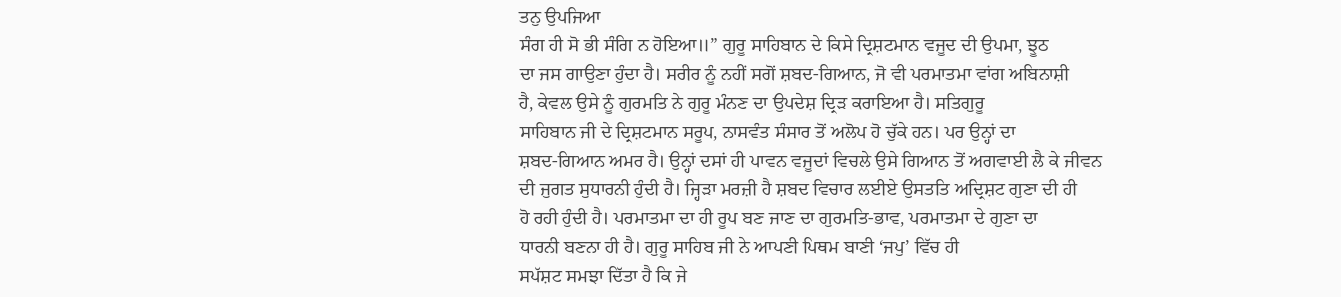ਤਨੁ ਉਪਜਿਆ
ਸੰਗ ਹੀ ਸੋ ਭੀ ਸੰਗਿ ਨ ਹੋਇਆ॥” ਗੁਰੂ ਸਾਹਿਬਾਨ ਦੇ ਕਿਸੇ ਦ੍ਰਿਸ਼ਟਮਾਨ ਵਜੂਦ ਦੀ ਉਪਮਾ, ਝੂਠ
ਦਾ ਜਸ ਗਾਉਣਾ ਹੁੰਦਾ ਹੈ। ਸਰੀਰ ਨੂੰ ਨਹੀਂ ਸਗੋਂ ਸ਼ਬਦ-ਗਿਆਨ, ਜੋ ਵੀ ਪਰਮਾਤਮਾ ਵਾਂਗ ਅਬਿਨਾਸ਼ੀ
ਹੈ, ਕੇਵਲ ਉਸੇ ਨੂੰ ਗੁਰਮਤਿ ਨੇ ਗੁਰੂ ਮੰਨਣ ਦਾ ਉਪਦੇਸ਼ ਦ੍ਰਿੜ ਕਰਾਇਆ ਹੈ। ਸਤਿਗੁਰੂ
ਸਾਹਿਬਾਨ ਜੀ ਦੇ ਦ੍ਰਿਸ਼ਟਮਾਨ ਸਰੂਪ, ਨਾਸਵੰਤ ਸੰਸਾਰ ਤੋਂ ਅਲੋਪ ਹੋ ਚੁੱਕੇ ਹਨ। ਪਰ ਉਨ੍ਹਾਂ ਦਾ
ਸ਼ਬਦ-ਗਿਆਨ ਅਮਰ ਹੈ। ਉਨ੍ਹਾਂ ਦਸਾਂ ਹੀ ਪਾਵਨ ਵਜੂਦਾਂ ਵਿਚਲੇ ਉਸੇ ਗਿਆਨ ਤੋਂ ਅਗਵਾਈ ਲੈ ਕੇ ਜੀਵਨ
ਦੀ ਜੁਗਤ ਸੁਧਾਰਨੀ ਹੁੰਦੀ ਹੈ। ਜ੍ਹਿੜਾ ਮਰਜ਼ੀ ਹੈ ਸ਼ਬਦ ਵਿਚਾਰ ਲਈਏ ਉਸਤਤਿ ਅਦ੍ਰਿਸ਼ਟ ਗੁਣਾ ਦੀ ਹੀ
ਹੋ ਰਹੀ ਹੁੰਦੀ ਹੈ। ਪਰਮਾਤਮਾ ਦਾ ਹੀ ਰੂਪ ਬਣ ਜਾਣ ਦਾ ਗੁਰਮਤਿ-ਭਾਵ, ਪਰਮਾਤਮਾ ਦੇ ਗੁਣਾ ਦਾ
ਧਾਰਨੀ ਬਣਨਾ ਹੀ ਹੈ। ਗੁਰੂ ਸਾਹਿਬ ਜੀ ਨੇ ਆਪਣੀ ਪਿਥਮ ਬਾਣੀ ‘ਜਪੁ’ ਵਿੱਚ ਹੀ
ਸਪੱਸ਼ਟ ਸਮਝਾ ਦਿੱਤਾ ਹੈ ਕਿ ਜੇ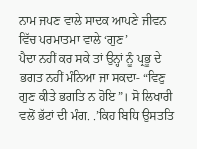ਨਾਮ ਜਪਣ ਵਾਲੇ ਸਾਦਕ ਆਪਣੇ ਜੀਵਨ ਵਿੱਚ ਪਰਮਾਤਮਾ ਵਾਲੇ ‘ਗੁਣ’
ਪੈਦਾ ਨਹੀਂ ਕਰ ਸਕੇ ਤਾਂ ਉਨ੍ਹਾਂ ਨੂੰ ਪ੍ਰਭੂ ਦੇ ਭਗਤ ਨਹੀਂ ਮੰਨਿਆ ਜਾ ਸਕਦਾ- “ਵਿਣੁ
ਗੁਣ ਕੀਤੇ ਭਗਤਿ ਨ ਹੋਇ”। ਸੋ ਲਿਖਾਰੀ ਵਲੋਂ ਭੱਟਾਂ ਦੀ ਮੰਗ. .’ਕਿਹ ਬਿਧਿ ਉਸਤਤਿ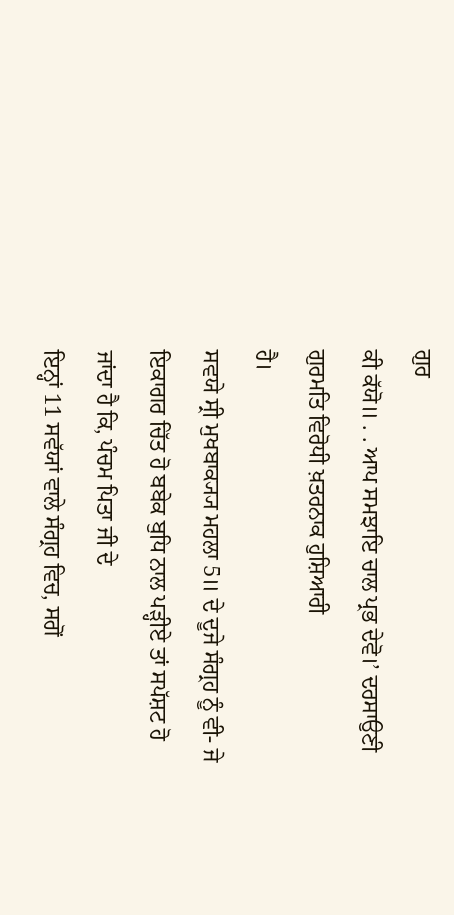ਗੁਰ
ਕੀ ਕੱਯੋ॥ . . ਆਪ ਸਮਝਾਇ ਚਾਲ ਪ੍ਰਭ ਦੇਵੋ।’ ਦਰਸਾਉਣੀ ਗੁਰਮਤਿ ਵਿਰੋਧੀ ਖ਼ਤਰਨਾਕ ਹੁਸ਼ਿਆਰੀ
ਹੈ।
ਸਵਯੇ ਸ੍ਰੀ ਮੁਖਬਾਕ੍ਯ੍ਯ ਮਹਲਾ 5॥ ਦੇ ਦੂਜੇ ਸੰਗ੍ਰਹ ਨੂੰ ਵੀ- ਜੇ
ਇਕਾਗਰ ਚਿੱਤ ਹੋ ਬਬੇਕ ਬੁਧਿ ਨਾਲ ਪੜ੍ਹੀਏ ਤਾਂ ਸਪੱਸ਼ਟ ਹੋ ਜਾਂਦਾ ਹੈ ਕਿ, ਪੰਚਮ ਪਿਤਾ ਜੀ ਦੇ
ਇਨ੍ਹਾਂ 11 ਸਵੱਯਾਂ ਵਾਲੇ ਸੰਗ੍ਰਹ ਵਿਚ, ਸਗੋਂ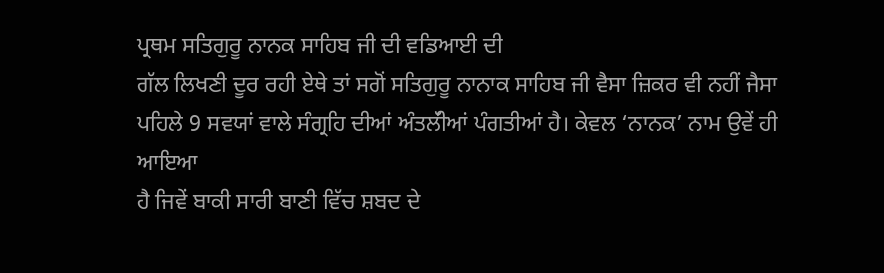ਪ੍ਰਥਮ ਸਤਿਗੁਰੂ ਨਾਨਕ ਸਾਹਿਬ ਜੀ ਦੀ ਵਡਿਆਈ ਦੀ
ਗੱਲ ਲਿਖਣੀ ਦੂਰ ਰਹੀ ਏਥੇ ਤਾਂ ਸਗੋਂ ਸਤਿਗੁਰੂ ਨਾਨਾਕ ਸਾਹਿਬ ਜੀ ਵੈਸਾ ਜ਼ਿਕਰ ਵੀ ਨਹੀਂ ਜੈਸਾ
ਪਹਿਲੇ 9 ਸਵਯਾਂ ਵਾਲੇ ਸੰਗ੍ਰਹਿ ਦੀਆਂ ਅੰਤਲੱੀਆਂ ਪੰਗਤੀਆਂ ਹੈ। ਕੇਵਲ ‘ਨਾਨਕ’ ਨਾਮ ਉਵੇਂ ਹੀ ਆਇਆ
ਹੈ ਜਿਵੇਂ ਬਾਕੀ ਸਾਰੀ ਬਾਣੀ ਵਿੱਚ ਸ਼ਬਦ ਦੇ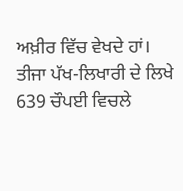ਅਖ਼ੀਰ ਵਿੱਚ ਵੇਖਦੇ ਹਾਂ।
ਤੀਜਾ ਪੱਖ-ਲਿਖਾਰੀ ਦੇ ਲਿਖੇ 639 ਚੌਪਈ ਵਿਚਲੇ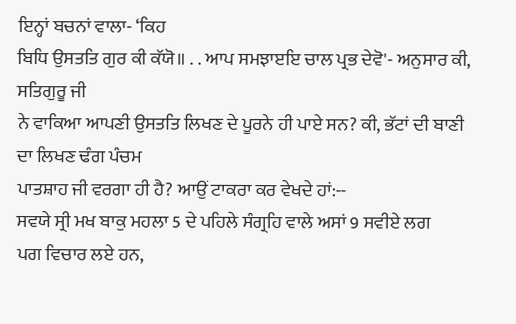ਇਨ੍ਹਾਂ ਬਚਨਾਂ ਵਾਲਾ- ‘ਕਿਹ
ਬਿਧਿ ਉਸਤਤਿ ਗੁਰ ਕੀ ਕੱਯੋ॥ . . ਆਪ ਸਮਝਾੲਇ ਚਾਲ ਪ੍ਰਭ ਦੇਵੋ'- ਅਨੁਸਾਰ ਕੀ, ਸਤਿਗੁਰੂ ਜੀ
ਨੇ ਵਾਕਿਆ ਆਪਣੀ ਉਸਤਤਿ ਲਿਖਣ ਦੇ ਪੂਰਨੇ ਹੀ ਪਾਏ ਸਨ? ਕੀ, ਭੱਟਾਂ ਦੀ ਬਾਣੀ ਦਾ ਲਿਖਣ ਢੰਗ ਪੰਚਮ
ਪਾਤਸ਼ਾਹ ਜੀ ਵਰਗਾ ਹੀ ਹੈ? ਆਉਂ ਟਾਕਰਾ ਕਰ ਵੇਖਦੇ ਹਾਂ:--
ਸਵਯੇ ਸ੍ਰੀ ਮਖ ਬਾਕੁ ਮਹਲਾ 5 ਦੇ ਪਹਿਲੇ ਸੰਗ੍ਰਹਿ ਵਾਲੇ ਅਸਾਂ 9 ਸਵੀਏ ਲਗ
ਪਗ ਵਿਚਾਰ ਲਏ ਹਨ,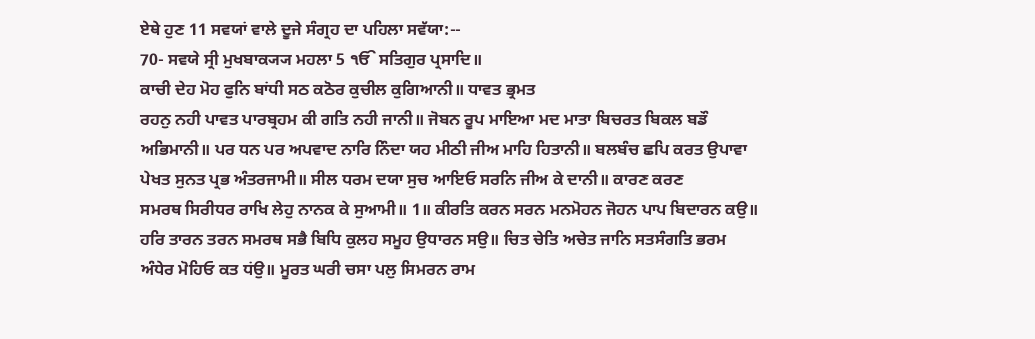ਏਥੇ ਹੁਣ 11 ਸਵਯਾਂ ਵਾਲੇ ਦੂਜੇ ਸੰਗ੍ਰਹ ਦਾ ਪਹਿਲਾ ਸਵੱਯਾ:--
70- ਸਵਯੇ ਸ੍ਰੀ ਮੁਖਬਾਕ੍ਯ੍ਯ ਮਹਲਾ 5 ੴ ਸਤਿਗੁਰ ਪ੍ਰਸਾਦਿ॥
ਕਾਚੀ ਦੇਹ ਮੋਹ ਫੁਨਿ ਬਾਂਧੀ ਸਠ ਕਠੋਰ ਕੁਚੀਲ ਕੁਗਿਆਨੀ॥ ਧਾਵਤ ਭ੍ਰਮਤ
ਰਹਨੁ ਨਹੀ ਪਾਵਤ ਪਾਰਬ੍ਰਹਮ ਕੀ ਗਤਿ ਨਹੀ ਜਾਨੀ॥ ਜੋਬਨ ਰੂਪ ਮਾਇਆ ਮਦ ਮਾਤਾ ਬਿਚਰਤ ਬਿਕਲ ਬਡੌ
ਅਭਿਮਾਨੀ॥ ਪਰ ਧਨ ਪਰ ਅਪਵਾਦ ਨਾਰਿ ਨਿੰਦਾ ਯਹ ਮੀਠੀ ਜੀਅ ਮਾਹਿ ਹਿਤਾਨੀ॥ ਬਲਬੰਚ ਛਪਿ ਕਰਤ ਉਪਾਵਾ
ਪੇਖਤ ਸੁਨਤ ਪ੍ਰਭ ਅੰਤਰਜਾਮੀ॥ ਸੀਲ ਧਰਮ ਦਯਾ ਸੁਚ ਆਇਓ ਸਰਨਿ ਜੀਅ ਕੇ ਦਾਨੀ॥ ਕਾਰਣ ਕਰਣ
ਸਮਰਥ ਸਿਰੀਧਰ ਰਾਖਿ ਲੇਹੁ ਨਾਨਕ ਕੇ ਸੁਆਮੀ॥ 1॥ ਕੀਰਤਿ ਕਰਨ ਸਰਨ ਮਨਮੋਹਨ ਜੋਹਨ ਪਾਪ ਬਿਦਾਰਨ ਕਉ॥
ਹਰਿ ਤਾਰਨ ਤਰਨ ਸਮਰਥ ਸਭੈ ਬਿਧਿ ਕੁਲਹ ਸਮੂਹ ਉਧਾਰਨ ਸਉ॥ ਚਿਤ ਚੇਤਿ ਅਚੇਤ ਜਾਨਿ ਸਤਸੰਗਤਿ ਭਰਮ
ਅੰਧੇਰ ਮੋਹਿਓ ਕਤ ਧਂਉ॥ ਮੂਰਤ ਘਰੀ ਚਸਾ ਪਲੁ ਸਿਮਰਨ ਰਾਮ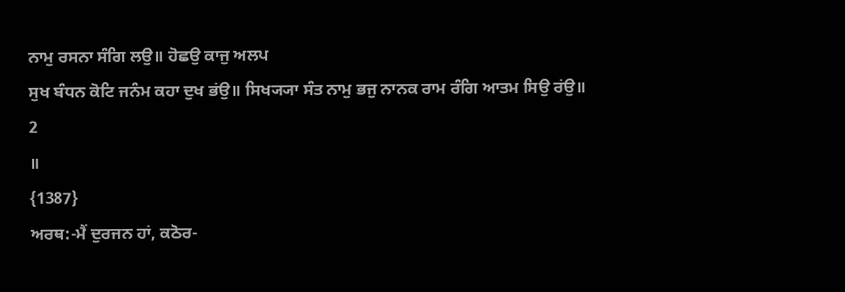ਨਾਮੁ ਰਸਨਾ ਸੰਗਿ ਲਉ॥ ਹੋਛਉ ਕਾਜੁ ਅਲਪ
ਸੁਖ ਬੰਧਨ ਕੋਟਿ ਜਨੰਮ ਕਹਾ ਦੁਖ ਭਂਉ॥ ਸਿਖ੍ਯ੍ਯਾ ਸੰਤ ਨਾਮੁ ਭਜੁ ਨਾਨਕ ਰਾਮ ਰੰਗਿ ਆਤਮ ਸਿਉ ਰਂਉ॥
2
॥
{1387}
ਅਰਥ:-ਮੈਂ ਦੁਰਜਨ ਹਾਂ, ਕਠੋਰ-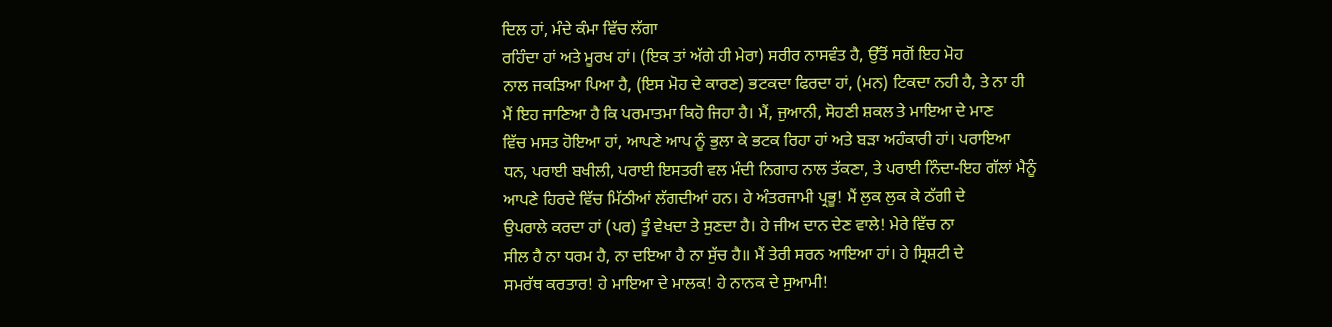ਦਿਲ ਹਾਂ, ਮੰਦੇ ਕੰਮਾ ਵਿੱਚ ਲੱਗਾ
ਰਹਿੰਦਾ ਹਾਂ ਅਤੇ ਮੂਰਖ ਹਾਂ। (ਇਕ ਤਾਂ ਅੱਗੇ ਹੀ ਮੇਰਾ) ਸਰੀਰ ਨਾਸਵੰਤ ਹੈ, ਉੱਤੋਂ ਸਗੋਂ ਇਹ ਮੋਹ
ਨਾਲ ਜਕੜਿਆ ਪਿਆ ਹੈ, (ਇਸ ਮੋਹ ਦੇ ਕਾਰਣ) ਭਟਕਦਾ ਫਿਰਦਾ ਹਾਂ, (ਮਨ) ਟਿਕਦਾ ਨਹੀ ਹੈ, ਤੇ ਨਾ ਹੀ
ਮੈਂ ਇਹ ਜਾਣਿਆ ਹੈ ਕਿ ਪਰਮਾਤਮਾ ਕਿਹੋ ਜਿਹਾ ਹੈ। ਮੈਂ, ਜੁਆਨੀ, ਸੋਹਣੀ ਸ਼ਕਲ ਤੇ ਮਾਇਆ ਦੇ ਮਾਣ
ਵਿੱਚ ਮਸਤ ਹੋਇਆ ਹਾਂ, ਆਪਣੇ ਆਪ ਨੂੰ ਭੁਲਾ ਕੇ ਭਟਕ ਰਿਹਾ ਹਾਂ ਅਤੇ ਬੜਾ ਅਹੰਕਾਰੀ ਹਾਂ। ਪਰਾਇਆ
ਧਨ, ਪਰਾਈ ਬਖੀਲੀ, ਪਰਾਈ ਇਸਤਰੀ ਵਲ ਮੰਦੀ ਨਿਗਾਹ ਨਾਲ ਤੱਕਣਾ, ਤੇ ਪਰਾਈ ਨਿੰਦਾ-ਇਹ ਗੱਲਾਂ ਮੈਨੂੰ
ਆਪਣੇ ਹਿਰਦੇ ਵਿੱਚ ਮਿੱਠੀਆਂ ਲੱਗਦੀਆਂ ਹਨ। ਹੇ ਅੰਤਰਜਾਮੀ ਪ੍ਰਭੂ! ਮੈਂ ਲੁਕ ਲੁਕ ਕੇ ਠੱਗੀ ਦੇ
ਉਪਰਾਲੇ ਕਰਦਾ ਹਾਂ (ਪਰ) ਤੂੰ ਵੇਖਦਾ ਤੇ ਸੁਣਦਾ ਹੈ। ਹੇ ਜੀਅ ਦਾਨ ਦੇਣ ਵਾਲੇ! ਮੇਰੇ ਵਿੱਚ ਨਾ
ਸੀਲ ਹੈ ਨਾ ਧਰਮ ਹੈ, ਨਾ ਦਇਆ ਹੈ ਨਾ ਸੁੱਚ ਹੈ॥ ਮੈਂ ਤੇਰੀ ਸਰਨ ਆਇਆ ਹਾਂ। ਹੇ ਸ੍ਰਿਸ਼ਟੀ ਦੇ
ਸਮਰੱਥ ਕਰਤਾਰ! ਹੇ ਮਾਇਆ ਦੇ ਮਾਲਕ! ਹੇ ਨਾਨਕ ਦੇ ਸੁਆਮੀ!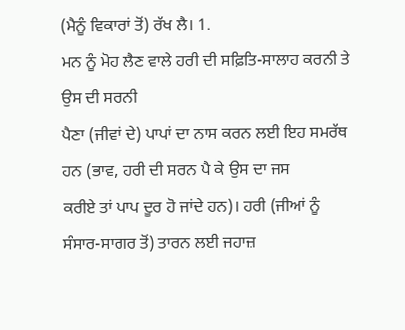(ਮੈਨੂੰ ਵਿਕਾਰਾਂ ਤੋਂ) ਰੱਖ ਲੈ। 1.
ਮਨ ਨੂੰ ਮੋਹ ਲੈਣ ਵਾਲੇ ਹਰੀ ਦੀ ਸਫ਼ਿਤਿ-ਸਾਲਾਹ ਕਰਨੀ ਤੇ ਉਸ ਦੀ ਸਰਨੀ
ਪੈਣਾ (ਜੀਵਾਂ ਦੇ) ਪਾਪਾਂ ਦਾ ਨਾਸ ਕਰਨ ਲਈ ਇਹ ਸਮਰੱਥ ਹਨ (ਭਾਵ, ਹਰੀ ਦੀ ਸਰਨ ਪੈ ਕੇ ਉਸ ਦਾ ਜਸ
ਕਰੀਏ ਤਾਂ ਪਾਪ ਦੂਰ ਹੋ ਜਾਂਦੇ ਹਨ)। ਹਰੀ (ਜੀਆਂ ਨੂੰ ਸੰਸਾਰ-ਸਾਗਰ ਤੋਂ) ਤਾਰਨ ਲਈ ਜਹਾਜ਼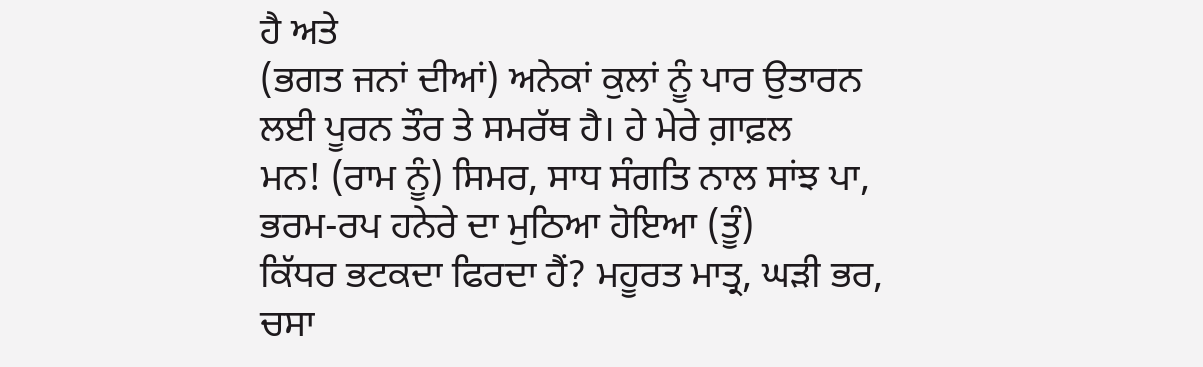ਹੈ ਅਤੇ
(ਭਗਤ ਜਨਾਂ ਦੀਆਂ) ਅਨੇਕਾਂ ਕੁਲਾਂ ਨੂੰ ਪਾਰ ਉਤਾਰਨ ਲਈ ਪੂਰਨ ਤੌਰ ਤੇ ਸਮਰੱਥ ਹੈ। ਹੇ ਮੇਰੇ ਗ਼ਾਫ਼ਲ
ਮਨ! (ਰਾਮ ਨੂੰ) ਸਿਮਰ, ਸਾਧ ਸੰਗਤਿ ਨਾਲ ਸਾਂਝ ਪਾ, ਭਰਮ-ਰਪ ਹਨੇਰੇ ਦਾ ਮੁਠਿਆ ਹੋਇਆ (ਤੂੰ)
ਕਿੱਧਰ ਭਟਕਦਾ ਫਿਰਦਾ ਹੈਂ? ਮਹੂਰਤ ਮਾਤ੍ਰ, ਘੜੀ ਭਰ, ਚਸਾ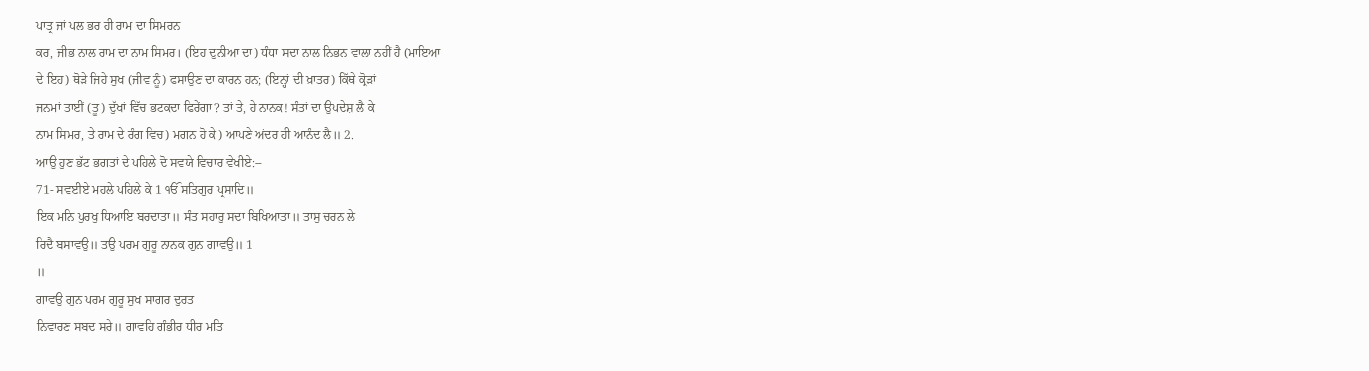ਪਾਤ੍ਰ ਜਾਂ ਪਲ ਭਰ ਹੀ ਰਾਮ ਦਾ ਸਿਮਰਨ
ਕਰ, ਜੀਭ ਨਾਲ ਰਾਮ ਦਾ ਨਾਮ ਸਿਮਰ। (ਇਹ ਦੁਨੀਆ ਦਾ) ਧੰਧਾ ਸਦਾ ਨਾਲ ਨਿਭਨ ਵਾਲਾ ਨਹੀਂ ਹੈ (ਮਾਇਆ
ਦੇ ਇਹ) ਥੋੜੇ ਜਿਹੇ ਸੁਖ (ਜੀਵ ਨੂੰ) ਫਸਾਉਣ ਦਾ ਕਾਰਨ ਹਨ; (ਇਨ੍ਹਾਂ ਦੀ ਖ਼ਾਤਰ) ਕਿੱਥੇ ਕ੍ਰੋੜਾਂ
ਜਨਮਾਂ ਤਾਈਂ (ਤੂ) ਦੁੱਖਾਂ ਵਿੱਚ ਭਟਕਦਾ ਫਿਰੇਂਗਾ? ਤਾਂ ਤੇ, ਹੇ ਨਾਨਕ! ਸੰਤਾਂ ਦਾ ਉਪਦੇਸ਼ ਲੈ ਕੇ
ਨਾਮ ਸਿਮਰ, ਤੇ ਰਾਮ ਦੇ ਰੰਗ ਵਿਚ) ਮਗਨ ਹੋ ਕੇ) ਆਪਣੇ ਅਂਦਰ ਹੀ ਆਨੰਦ ਲੈ॥ 2.
ਆਉ ਹੁਣ ਭੱਟ ਭਗਤਾਂ ਦੇ ਪਹਿਲੇ ਦੋ ਸਵਯੇ ਵਿਚਾਰ ਵੇਖੀਏ:--
71- ਸਵਈਏ ਮਹਲੇ ਪਹਿਲੇ ਕੇ 1 ੴ ਸਤਿਗੁਰ ਪ੍ਰਸਾਦਿ॥
ਇਕ ਮਨਿ ਪੁਰਖੁ ਧਿਆਇ ਬਰਦਾਤਾ॥ ਸੰਤ ਸਹਾਰੁ ਸਦਾ ਬਿਖਿਆਤਾ॥ ਤਾਸੁ ਚਰਨ ਲੇ
ਰਿਦੈ ਬਸਾਵਉ॥ ਤਉ ਪਰਮ ਗੁਰੂ ਨਾਨਕ ਗੁਨ ਗਾਵਉ॥ 1
॥
ਗਾਵਉ ਗੁਨ ਪਰਮ ਗੁਰੂ ਸੁਖ ਸਾਗਰ ਦੁਰਤ
ਨਿਵਾਰਣ ਸਬਦ ਸਰੇ॥ ਗਾਵਹਿ ਗੰਭੀਰ ਧੀਰ ਮਤਿ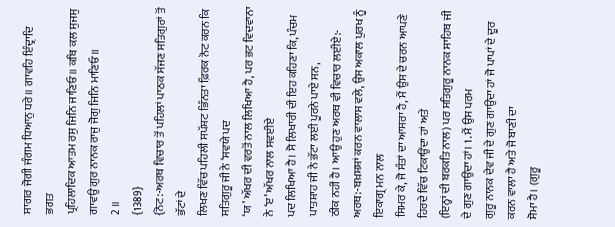ਸਾਗਰ ਜੋਗੀ ਜੰਗਮ ਧਿਆਨੁ ਧਰੇ॥ ਗਾਵਹਿ ਇੰਦ੍ਰਾਦਿ ਭਗਤ
ਪ੍ਰਹਿਲਾਦਿਕ ਆਤਮ ਰਸੁ ਜਿਨਿ ਜਾਣਿਓ॥ ਕਬਿ ਕਲ ਸੁਜਸੁ ਗਾਵਉ ਗੁਰ ਨਾਨਕ ਰਾਜੁ ਜੋਗੁ ਜਿਨਿ ਮਾਣਿਓ॥
2 ॥
{1389}
{ਨੋਟ:-ਅਰਥ ਵਿਚਾਰ ਤੋਂ ਪਹਿਲਾਂ ਪਾਠਕ ਸੱਜਣ ਸਤਿਗੁਰਾਂ ਤੋਂ ਭੱਟਾਂ ਦੇ
ਲਿਖਣ ਵਿੱਚ ਪਹਿਲੀ ਸਪੱਸ਼ਟ ਭਿੰਨਤਾ ਫ਼ਿਰਕ ਨੋਟ ਕਰਨ ਕਿ ਸਤਿਗੁਰੂ ਜੀ ਨੇ ‘ਸਵਯੇ ਪਦ
‘ਯ’ ਅੱਖਰ ਦੀ ਵਰਤੋਂ ਨਾਲ ਲਿਖਿਆ ਹੈ, ਪਰ ਭਟ ਵਿਦਵਾਨਾ ਨੇ ‘ੲ’ ਅੱਖਰ ਨਾਲ ਸਵਈਏ
ਪਦ ਲਿਖਿਆ ਹੈ। ਸੋ ਲਿਖਾਰੀ ਦੀ ਇਹ ਕਹਿਣਾ ਕਿ, ਪੰਚਮ ਪਾਤਸ਼ਾਹ ਜੀ ਨੇ ਭੱਟਾ ਲਈ ਪੂਰਨੇ ਪਾਏ ਸਨ,
ਠੀਕ ਨਹੀਂ ਹੈ। ਆਉ ਹੁਣ ਅਰਥ ਵੀ ਵਿਚਾਰ ਲਈਏ:-
ਅਰਥ:-ਬਖ਼ਸ਼ਸ਼ਾਂ ਕਰਨ ਵਾਲਾਸ ਵਲੇ, ਉਸ ਅਕਾਲ ਪੁਰਖ ਨੂੰ ਇਕਾਗ੍ਰ ਮਨ ਨਾਲ
ਸਿਮਰ ਕੇ, ਜੋ ਸੰਤਾਂ ਦਾ ਆਸਰਾ ਹੈ, ਮੈਂ ਉਸ ਦੇ ਚਰਨ ਆਪਣੇ ਹਿਰਦੇ ਵਿੱਚ ਟਿਕਾਉਂਦਾ ਹਾਂ ਅਤੇ
(ਇਨ੍ਹਾਂ ਦੀ ਬਰਕਤਿ ਨਾਲ) ਪਰ ਸਤਿਗੁਰੂ ਨਾਨਕ ਸਾਹਿਬ ਜੀ ਦੇ ਗੁਣ ਗਾਉਂਦਾ ਹਾਂ। 1. ਮੈਂ ਉਸ ਪਰਮ
ਗੁਰੂ ਨਾਨਕ ਦੇਵ ਜੀ ਦੇ ਗੁਣ ਗਾਉਂਦਾ ਹਾਂ ਜੋ ਪਾਪਾਂ ਦੇ ਦੂਰ ਕਰਨ ਵਾਲਾ ਹੈ ਅਤੇ ਜੋ ਬਾਣੀ ਦਾ
ਸੋਮਾ ਹੈ। (ਗੁਰੂ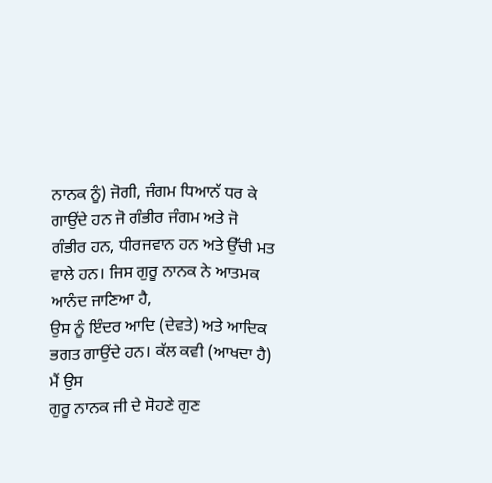ਨਾਨਕ ਨੂੰ) ਜੋਗੀ, ਜੰਗਮ ਧਿਆਨੱ ਧਰ ਕੇ ਗਾਉਂਦੇ ਹਨ ਜੋ ਗੰਭੀਰ ਜੰਗਮ ਅਤੇ ਜੋ
ਗੰਭੀਰ ਹਨ, ਧੀਰਜਵਾਨ ਹਨ ਅਤੇ ਉੱਚੀ ਮਤ ਵਾਲੇ ਹਨ। ਜਿਸ ਗੁਰੂ ਨਾਨਕ ਨੇ ਆਤਮਕ ਆਨੰਦ ਜਾਣਿਆ ਹੈ,
ਉਸ ਨੂੰ ਇੰਦਰ ਆਦਿ (ਦੇਵਤੇ) ਅਤੇ ਆਦਿਕ ਭਗਤ ਗਾਉਂਦੇ ਹਨ। ਕੱਲ ਕਵੀ (ਆਖਦਾ ਹੈ) ਮੈਂ ਉਸ
ਗੁਰੂ ਨਾਨਕ ਜੀ ਦੇ ਸੋਹਣੇ ਗੁਣ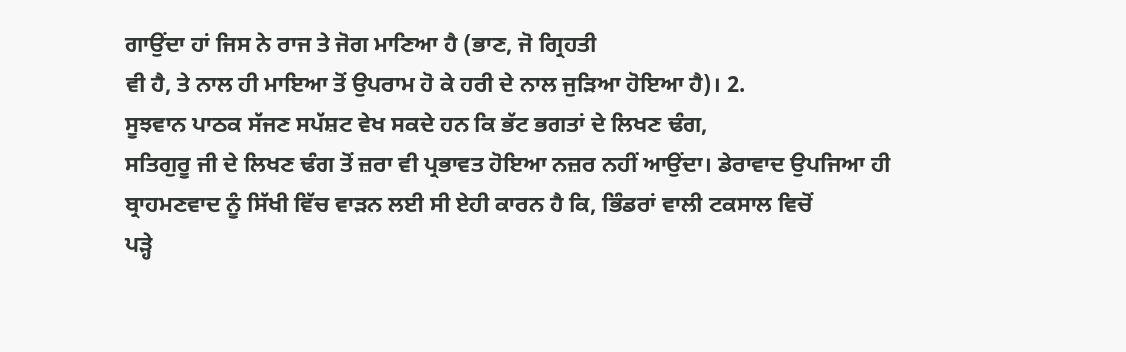ਗਾਉਂਦਾ ਹਾਂ ਜਿਸ ਨੇ ਰਾਜ ਤੇ ਜੋਗ ਮਾਣਿਆ ਹੈ (ਭਾਣ, ਜੋ ਗ੍ਰਿਹਤੀ
ਵੀ ਹੈ, ਤੇ ਨਾਲ ਹੀ ਮਾਇਆ ਤੋਂ ਉਪਰਾਮ ਹੋ ਕੇ ਹਰੀ ਦੇ ਨਾਲ ਜੁੜਿਆ ਹੋਇਆ ਹੈ)। 2.
ਸੂਝਵਾਨ ਪਾਠਕ ਸੱਜਣ ਸਪੱਸ਼ਟ ਵੇਖ ਸਕਦੇ ਹਨ ਕਿ ਭੱਟ ਭਗਤਾਂ ਦੇ ਲਿਖਣ ਢੰਗ,
ਸਤਿਗੁਰੂ ਜੀ ਦੇ ਲਿਖਣ ਢੰਗ ਤੋਂ ਜ਼ਰਾ ਵੀ ਪ੍ਰਭਾਵਤ ਹੋਇਆ ਨਜ਼ਰ ਨਹੀਂ ਆਉਂਦਾ। ਡੇਰਾਵਾਦ ਉਪਜਿਆ ਹੀ
ਬ੍ਰਾਹਮਣਵਾਦ ਨੂੰ ਸਿੱਖੀ ਵਿੱਚ ਵਾੜਨ ਲਈ ਸੀ ਏਹੀ ਕਾਰਨ ਹੈ ਕਿ, ਭਿੰਡਰਾਂ ਵਾਲੀ ਟਕਸਾਲ ਵਿਚੋਂ
ਪੜ੍ਹੇ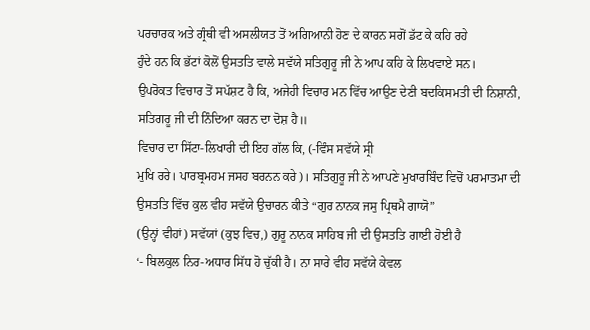ਪਰਚਾਰਕ ਅਤੇ ਗ੍ਰੰਥੀ ਵੀ ਅਸਲੀਯਤ ਤੋਂ ਅਗਿਆਨੀ ਹੋਣ ਦੇ ਕਾਰਨ ਸਗੋਂ ਡੱਟ ਕੇ ਕਹਿ ਰਹੇ
ਹੁੰਦੇ ਹਨ ਕਿ ਭੱਟਾਂ ਕੋਲੋਂ ਉਸਤਤਿ ਵਾਲੇ ਸਵੱਯੇ ਸਤਿਗੁਰੂ ਜੀ ਨੇ ਆਪ ਕਹਿ ਕੇ ਲਿਖਵਾਏ ਸਨ।
ਉਪਰੋਕਤ ਵਿਚਾਰ ਤੋਂ ਸਪੱਸ਼ਟ ਹੈ ਕਿ, ਅਜੇਹੀ ਵਿਚਾਰ ਮਨ ਵਿੱਚ ਆਉਣ ਦੇਣੀ ਬਦਕਿਸਮਤੀ ਦੀ ਨਿਸ਼ਾਨੀ,
ਸਤਿਗਰੂ ਜੀ ਦੀ ਨਿੰਦਿਆ ਕਰਨ ਦਾ ਦੋਸ਼ ਹੈ॥
ਵਿਚਾਰ ਦਾ ਸਿੱਟਾ-ਲਿਖਾਰੀ ਦੀ ਇਹ ਗੱਲ ਕਿ, (-ਵਿੰਸ ਸਵੱਯੇ ਸ੍ਰੀ
ਮੁਖਿ ਰਰੇ। ਪਾਰਬ੍ਰਮਹਮ ਜਸਹ ਬਰਨਨ ਕਰੇ)। ਸਤਿਗੁਰੂ ਜੀ ਨੇ ਆਪਣੇ ਮੁਖਾਰਬਿੰਦ ਵਿਚੋਂ ਪਰਮਾਤਮਾ ਦੀ
ਉਸਤਤਿ ਵਿੱਚ ਕੁਲ ਵੀਹ ਸਵੱਯੇ ਉਚਾਰਨ ਕੀਤੇ “ਗੁਰ ਨਾਨਕ ਜਸੁ ਪ੍ਰਿਥਮੈ ਗਾਯੋ”
(ਉਨ੍ਹਾਂ ਵੀਹਾਂ) ਸਵੱਯਾਂ (ਕੁਝ ਵਿਚ,) ਗੁਰੂ ਨਾਨਕ ਸਾਹਿਬ ਜੀ ਦੀ ਉਸਤਤਿ ਗਾਈ ਹੋਈ ਹੈ
‘- ਬਿਲਕੁਲ ਨਿਰ-ਅਧਾਰ ਸਿੱਧ ਹੋ ਚੁੱਕੀ ਹੈ। ਨਾ ਸਾਰੇ ਵੀਹ ਸਵੱਯੇ ਕੇਵਲ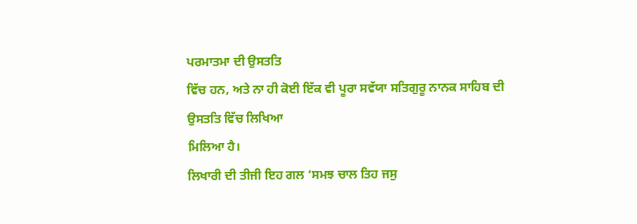ਪਰਮਾਤਮਾ ਦੀ ਉਸਤਤਿ
ਵਿੱਚ ਹਨ, ਅਤੇ ਨਾ ਹੀ ਕੋਈ ਇੱਕ ਵੀ ਪੂਰਾ ਸਵੱਯਾ ਸਤਿਗੁਰੂ ਨਾਨਕ ਸਾਹਿਬ ਦੀ ਉਸਤਤਿ ਵਿੱਚ ਲਿਖਿਆ
ਮਿਲਿਆ ਹੈ।
ਲਿਖਾਰੀ ਦੀ ਤੀਜੀ ਇਹ ਗਲ ‘ਸਮਝ ਚਾਲ ਤਿਹ ਜਸੁ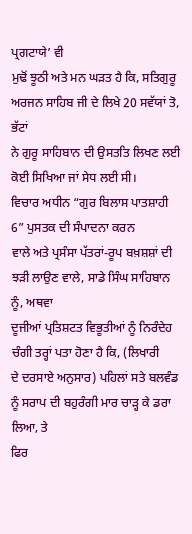ਪ੍ਰਗਟਾਯੇ’ ਵੀ
ਮੁਢੋਂ ਝੂਠੀ ਅਤੇ ਮਨ ਘੜਤ ਹੈ ਕਿ, ਸਤਿਗੁਰੂ ਅਰਜਨ ਸਾਹਿਬ ਜੀ ਦੇ ਲਿਖੇ 20 ਸਵੱਯਾਂ ਤੋ, ਭੱਟਾਂ
ਨੇ ਗੁਰੂ ਸਾਹਿਬਾਨ ਦੀ ਉਸਤਤਿ ਲਿਖਣ ਲਈ ਕੋਈ ਸਿਖਿਆ ਜਾਂ ਸੇਧ ਲਈ ਸੀ।
ਵਿਚਾਰ ਅਧੀਨ “ਗੁਰ ਬਿਲਾਸ ਪਾਤਸ਼ਾਹੀ 6” ਪੁਸਤਕ ਦੀ ਸੰਪਾਦਨਾ ਕਰਨ
ਵਾਲੇ ਅਤੇ ਪ੍ਰਸੰਸਾ ਪੱਤਰਾਂ-ਰੂਪ ਬਖ਼ਸ਼ਸ਼ਾਂ ਦੀ ਝੜੀ ਲਾਉਣ ਵਾਲੇ, ਸਾਡੇ ਸਿੰਘ ਸਾਹਿਬਾਨ ਨੂੰ, ਅਥਵਾ
ਦੂਜੀਆਂ ਪ੍ਰਤਿਸ਼ਟਤ ਵਿਭੂਤੀਆਂ ਨੂੰ ਨਿਰੰਦੇਹ ਚੰਗੀ ਤਰ੍ਹਾਂ ਪਤਾ ਹੋਣਾ ਹੈ ਕਿ, (ਲਿਖਾਰੀ
ਦੇ ਦਰਸਾਏ ਅਨੁਸਾਰ) ਪਹਿਲਾਂ ਸਤੇ ਬਲਵੰਡ ਨੂੰ ਸਰਾਪ ਦੀ ਬਹੁਰੰਗੀ ਮਾਰ ਚਾੜ੍ਹ ਕੇ ਡਰਾ ਲਿਆ, ਤੇ
ਫਿਰ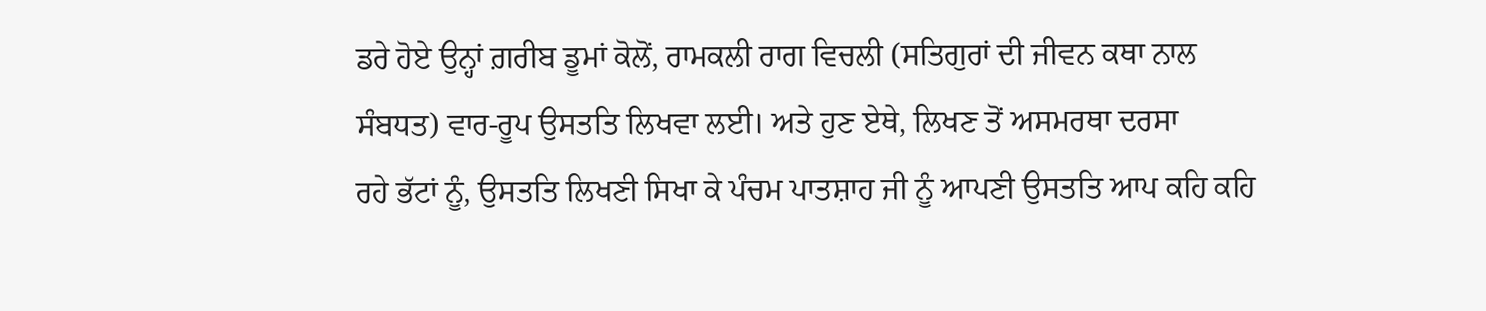ਡਰੇ ਹੋਏ ਉਨ੍ਹਾਂ ਗ਼ਰੀਬ ਡੂਮਾਂ ਕੋਲੋਂ, ਰਾਮਕਲੀ ਰਾਗ ਵਿਚਲੀ (ਸਤਿਗੁਰਾਂ ਦੀ ਜੀਵਨ ਕਥਾ ਨਾਲ
ਸੰਬਧਤ) ਵਾਰ-ਰੂਪ ਉਸਤਤਿ ਲਿਖਵਾ ਲਈ। ਅਤੇ ਹੁਣ ਏਥੇ, ਲਿਖਣ ਤੋਂ ਅਸਮਰਥਾ ਦਰਸਾ
ਰਹੇ ਭੱਟਾਂ ਨੂੰ, ਉਸਤਤਿ ਲਿਖਣੀ ਸਿਖਾ ਕੇ ਪੰਚਮ ਪਾਤਸ਼ਾਹ ਜੀ ਨੂੰ ਆਪਣੀ ਉਸਤਤਿ ਆਪ ਕਹਿ ਕਹਿ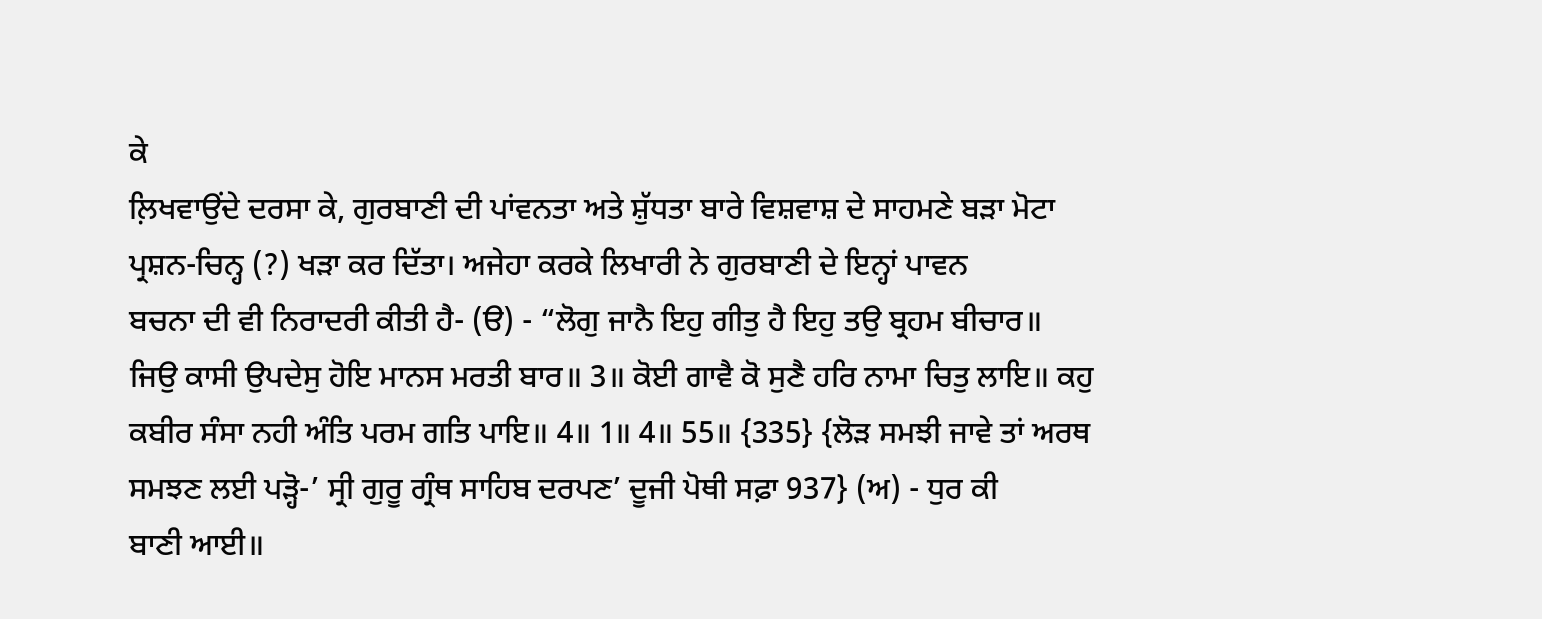ਕੇ
ਲ਼ਿਖਵਾਉਂਦੇ ਦਰਸਾ ਕੇ, ਗੁਰਬਾਣੀ ਦੀ ਪਾਂਵਨਤਾ ਅਤੇ ਸ਼ੁੱਧਤਾ ਬਾਰੇ ਵਿਸ਼ਵਾਸ਼ ਦੇ ਸਾਹਮਣੇ ਬੜਾ ਮੋਟਾ
ਪ੍ਰਸ਼ਨ-ਚਿਨ੍ਹ (?) ਖੜਾ ਕਰ ਦਿੱਤਾ। ਅਜੇਹਾ ਕਰਕੇ ਲਿਖਾਰੀ ਨੇ ਗੁਰਬਾਣੀ ਦੇ ਇਨ੍ਹਾਂ ਪਾਵਨ
ਬਚਨਾ ਦੀ ਵੀ ਨਿਰਾਦਰੀ ਕੀਤੀ ਹੈ- (ੳ) - “ਲੋਗੁ ਜਾਨੈ ਇਹੁ ਗੀਤੁ ਹੈ ਇਹੁ ਤਉ ਬ੍ਰਹਮ ਬੀਚਾਰ॥
ਜਿਉ ਕਾਸੀ ਉਪਦੇਸੁ ਹੋਇ ਮਾਨਸ ਮਰਤੀ ਬਾਰ॥ 3॥ ਕੋਈ ਗਾਵੈ ਕੋ ਸੁਣੈ ਹਰਿ ਨਾਮਾ ਚਿਤੁ ਲਾਇ॥ ਕਹੁ
ਕਬੀਰ ਸੰਸਾ ਨਹੀ ਅੰਤਿ ਪਰਮ ਗਤਿ ਪਾਇ॥ 4॥ 1॥ 4॥ 55॥ {335} {ਲੋੜ ਸਮਝੀ ਜਾਵੇ ਤਾਂ ਅਰਥ
ਸਮਝਣ ਲਈ ਪੜ੍ਹੋ-’ ਸ੍ਰੀ ਗੁਰੂ ਗ੍ਰੰਥ ਸਾਹਿਬ ਦਰਪਣ’ ਦੂਜੀ ਪੋਥੀ ਸਫ਼ਾ 937} (ਅ) - ਧੁਰ ਕੀ
ਬਾਣੀ ਆਈ॥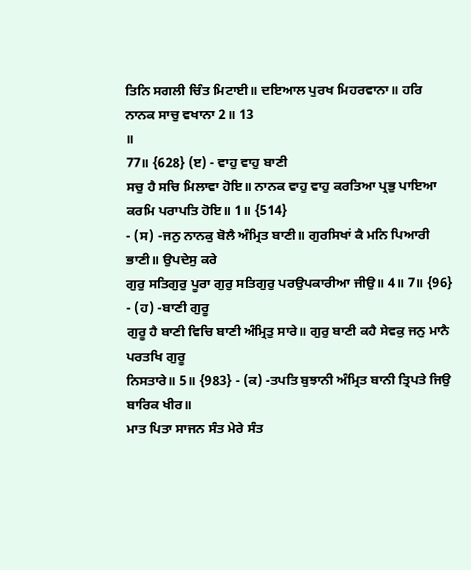ਤਿਨਿ ਸਗਲੀ ਚਿੰਤ ਮਿਟਾਈ॥ ਦਇਆਲ ਪੁਰਖ ਮਿਹਰਵਾਨਾ॥ ਹਰਿ ਨਾਨਕ ਸਾਚੁ ਵਖਾਨਾ 2॥ 13
॥
77॥ {628} (ੲ) - ਵਾਹੁ ਵਾਹੁ ਬਾਣੀ
ਸਚੁ ਹੈ ਸਚਿ ਮਿਲਾਵਾ ਹੋਇ॥ ਨਾਨਕ ਵਾਹੁ ਵਾਹੁ ਕਰਤਿਆ ਪ੍ਰਭੁ ਪਾਇਆ ਕਰਮਿ ਪਰਾਪਤਿ ਹੋਇ॥ 1॥ {514}
- (ਸ) -ਜਨੁ ਨਾਨਕੁ ਬੋਲੈ ਅੰਮ੍ਰਿਤ ਬਾਣੀ॥ ਗੁਰਸਿਖਾਂ ਕੈ ਮਨਿ ਪਿਆਰੀ ਭਾਣੀ॥ ਉਪਦੇਸੁ ਕਰੇ
ਗੁਰੁ ਸਤਿਗੁਰੁ ਪੂਰਾ ਗੁਰੁ ਸਤਿਗੁਰੁ ਪਰਉਪਕਾਰੀਆ ਜੀਉ॥ 4॥ 7॥ {96} - (ਹ) -ਬਾਣੀ ਗੁਰੂ
ਗੁਰੂ ਹੈ ਬਾਣੀ ਵਿਚਿ ਬਾਣੀ ਅੰਮ੍ਰਿਤੁ ਸਾਰੇ॥ ਗੁਰੁ ਬਾਣੀ ਕਹੈ ਸੇਵਕੁ ਜਨੁ ਮਾਨੈ ਪਰਤਖਿ ਗੁਰੂ
ਨਿਸਤਾਰੇ॥ 5॥ {983} - (ਕ) -ਤਪਤਿ ਬੁਝਾਨੀ ਅੰਮ੍ਰਿਤ ਬਾਨੀ ਤ੍ਰਿਪਤੇ ਜਿਉ ਬਾਰਿਕ ਖੀਰ॥
ਮਾਤ ਪਿਤਾ ਸਾਜਨ ਸੰਤ ਮੇਰੇ ਸੰਤ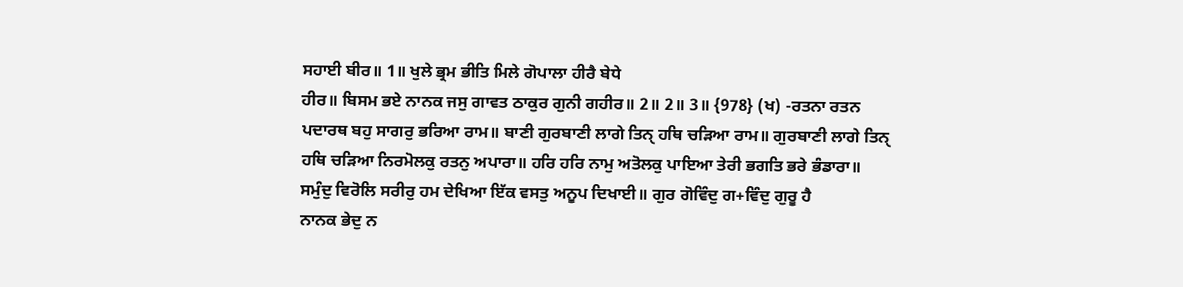ਸਹਾਈ ਬੀਰ॥ 1॥ ਖੁਲੇ ਭ੍ਰਮ ਭੀਤਿ ਮਿਲੇ ਗੋਪਾਲਾ ਹੀਰੈ ਬੇਧੇ
ਹੀਰ॥ ਬਿਸਮ ਭਏ ਨਾਨਕ ਜਸੁ ਗਾਵਤ ਠਾਕੁਰ ਗੁਨੀ ਗਹੀਰ॥ 2॥ 2॥ 3॥ {978} (ਖ) -ਰਤਨਾ ਰਤਨ
ਪਦਾਰਥ ਬਹੁ ਸਾਗਰੁ ਭਰਿਆ ਰਾਮ॥ ਬਾਣੀ ਗੁਰਬਾਣੀ ਲਾਗੇ ਤਿਨੑ ਹਥਿ ਚੜਿਆ ਰਾਮ॥ ਗੁਰਬਾਣੀ ਲਾਗੇ ਤਿਨੑ
ਹਥਿ ਚੜਿਆ ਨਿਰਮੋਲਕੁ ਰਤਨੁ ਅਪਾਰਾ॥ ਹਰਿ ਹਰਿ ਨਾਮੁ ਅਤੋਲਕੁ ਪਾਇਆ ਤੇਰੀ ਭਗਤਿ ਭਰੇ ਭੰਡਾਰਾ॥
ਸਮੁੰਦੁ ਵਿਰੋਲਿ ਸਰੀਰੁ ਹਮ ਦੇਖਿਆ ਇੱਕ ਵਸਤੁ ਅਨੂਪ ਦਿਖਾਈ॥ ਗੁਰ ਗੋਵਿੰਦੁ ਗ+ਵਿੰਦੁ ਗੁਰੂ ਹੈ
ਨਾਨਕ ਭੇਦੁ ਨ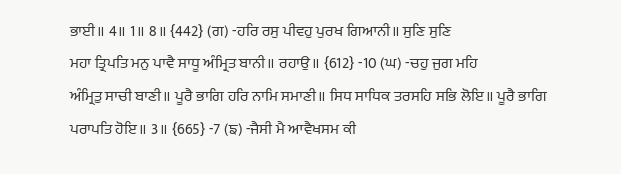ਭਾਈ॥ 4॥ 1॥ 8॥ {442} (ਗ) -ਹਰਿ ਰਸੁ ਪੀਵਹੁ ਪੁਰਖ ਗਿਆਨੀ॥ ਸੁਣਿ ਸੁਣਿ
ਮਹਾ ਤ੍ਰਿਪਤਿ ਮਨੁ ਪਾਵੈ ਸਾਧੂ ਅੰਮ੍ਰਿਤ ਬਾਨੀ॥ ਰਹਾਉ॥ {612} -10 (ਘ) -ਚਹੁ ਜੁਗ ਮਹਿ
ਅੰਮ੍ਰਿਤੁ ਸਾਚੀ ਬਾਣੀ॥ ਪੂਰੈ ਭਾਗਿ ਹਰਿ ਨਾਮਿ ਸਮਾਣੀ॥ ਸਿਧ ਸਾਧਿਕ ਤਰਸਹਿ ਸਭਿ ਲੋਇ॥ ਪੂਰੈ ਭਾਗਿ
ਪਰਾਪਤਿ ਹੋਇ॥ 3॥ {665} -7 (ਙ) -ਜੈਸੀ ਮੈ ਆਵੈਖਸਮ ਕੀ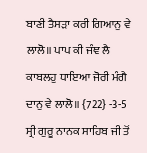ਬਾਣੀ ਤੈਸੜਾ ਕਰੀ ਗਿਆਨੁ ਵੇ
ਲਾਲੋ॥ ਪਾਪ ਕੀ ਜੰਞ ਲੈ ਕਾਬਲਹੁ ਧਾਇਆ ਜੋਰੀ ਮੰਗੈ ਦਾਨੁ ਵੇ ਲਾਲੋ॥ {722} -3-5
ਸ੍ਰੀ ਗੁਰੂ ਨਾਨਕ ਸਾਹਿਬ ਜੀ ਤੋਂ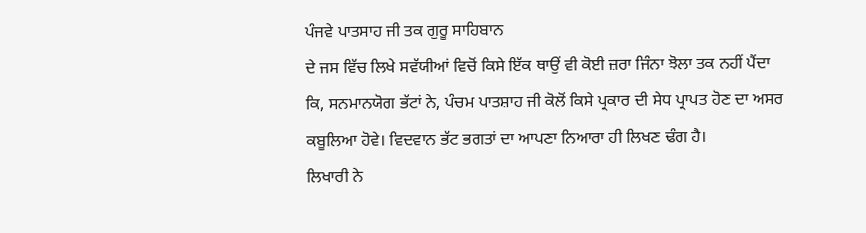ਪੰਜਵੇ ਪਾਤਸਾਹ ਜੀ ਤਕ ਗੁਰੂ ਸਾਹਿਬਾਨ
ਦੇ ਜਸ ਵਿੱਚ ਲਿਖੇ ਸਵੱਯੀਆਂ ਵਿਚੋਂ ਕਿਸੇ ਇੱਕ ਥਾਉਂ ਵੀ ਕੋਈ ਜ਼ਰਾ ਜਿੰਨਾ ਝੋਲਾ ਤਕ ਨਹੀਂ ਪੈਂਦਾ
ਕਿ, ਸਨਮਾਨਯੋਗ ਭੱਟਾਂ ਨੇ, ਪੰਚਮ ਪਾਤਸ਼ਾਹ ਜੀ ਕੋਲੋਂ ਕਿਸੇ ਪ੍ਰਕਾਰ ਦੀ ਸੇਧ ਪ੍ਰਾਪਤ ਹੋਣ ਦਾ ਅਸਰ
ਕਬੂਲਿਆ ਹੋਵੇ। ਵਿਦਵਾਨ ਭੱਟ ਭਗਤਾਂ ਦਾ ਆਪਣਾ ਨਿਆਰਾ ਹੀ ਲਿਖਣ ਢੰਗ ਹੈ।
ਲਿਖਾਰੀ ਨੇ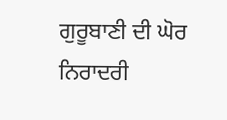ਗੁਰੂਬਾਣੀ ਦੀ ਘੋਰ ਨਿਰਾਦਰੀ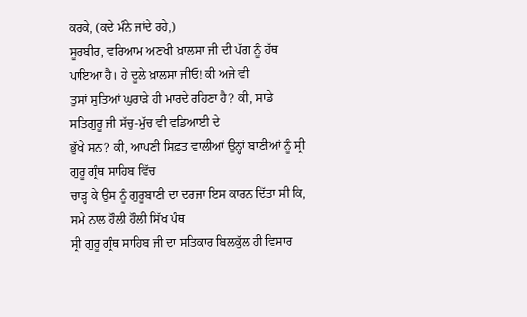ਕਰਕੇ, (ਕਦੇ ਮੰਨੇ ਜਾਂਦੇ ਰਹੇ,)
ਸੂਰਬੀਰ, ਵਰਿਆਮ ਅਣਖੀ ਖ਼ਾਲਸਾ ਜੀ ਦੀ ਪੱਗ ਨੂੰ ਹੱਥ ਪਾਇਆ ਹੈ। ਹੇ ਦੂਲੇ ਖ਼ਾਲਸਾ ਜੀਓ! ਕੀ ਅਜੇ ਵੀ
ਤੁਸਾਂ ਸੁਤਿਆਂ ਘੁਰਾੜੇ ਹੀ ਮਾਰਦੇ ਰਹਿਣਾ ਹੈ? ਕੀ, ਸਾਡੇ ਸਤਿਗੁਰੂ ਜੀ ਸੱਚੁ-ਮੁੱਚ ਵੀ ਵਡਿਆਈ ਦੇ
ਭੁੱਖੇ ਸਨ? ਕੀ, ਆਪਣੀ ਸਿਫ਼ਤ ਵਾਲੀਆਂ ਉਨ੍ਹਾਂ ਬਾਣੀਆਂ ਨੂੰ ਸ੍ਰੀ ਗੁਰੂ ਗ੍ਰੰਥ ਸਾਹਿਬ ਵਿੱਚ
ਚਾੜ੍ਹ ਕੇ ਉਸ ਨੂੰ ਗੁਰੂਬਾਣੀ ਦਾ ਦਰਜਾ ਇਸ ਕਾਰਨ ਦਿੱਤਾ ਸੀ ਕਿ, ਸਮੇ ਨਾਲ ਹੌਲੀ ਹੌਲੀ ਸਿੱਖ ਪੰਥ
ਸ੍ਰੀ ਗੁਰੂ ਗ੍ਰੰਥ ਸਾਹਿਬ ਜੀ ਦਾ ਸਤਿਕਾਰ ਬਿਲਕੁੱਲ ਹੀ ਵਿਸਾਰ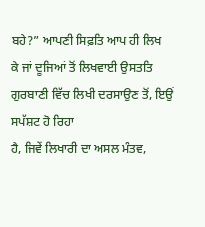ਬਹੇ?” ਆਪਣੀ ਸਿਫ਼ਤਿ ਆਪ ਹੀ ਲਿਖ
ਕੇ ਜਾਂ ਦੂਜਿਆਂ ਤੋਂ ਲਿਖਵਾਈ ਉਸਤਤਿ ਗੁਰਬਾਣੀ ਵਿੱਚ ਲਿਖੀ ਦਰਸਾਉਣ ਤੋਂ, ਇਉਂ ਸਪੱਸ਼ਟ ਹੋ ਰਿਹਾ
ਹੈ, ਜਿਵੇਂ ਲਿਖਾਰੀ ਦਾ ਅਸਲ ਮੰਤਵ,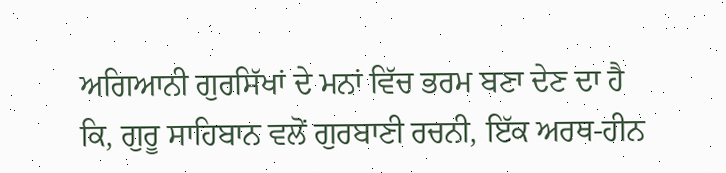ਅਗਿਆਨੀ ਗੁਰਸਿੱਖਾਂ ਦੇ ਮਨਾਂ ਵਿੱਚ ਭਰਮ ਬਣਾ ਦੇਣ ਦਾ ਹੈ
ਕਿ, ਗੁਰੂ ਸਾਹਿਬਾਨ ਵਲੋਂ ਗੁਰਬਾਣੀ ਰਚਨੀ, ਇੱਕ ਅਰਥ-ਹੀਨ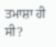ਤਮਾਸ਼ਾ ਹੀ ਸੀ?